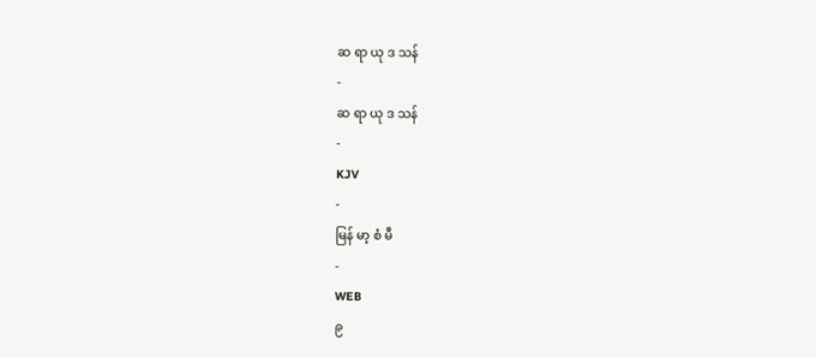ဆ ရာ ယု ဒ သန်
-
ဆ ရာ ယု ဒ သန်
-
KJV
-
မြန် မာ့ စံ မီ
-
WEB
၉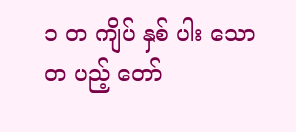၁ တ ကျိပ် နှစ် ပါး သော တ ပည့် တော်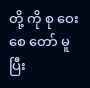တို့ ကို စု ဝေး စေ တော် မူ ပြီး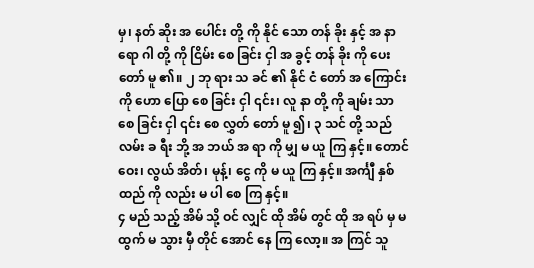မှ၊ နတ် ဆိုး အ ပေါင်း တို့ ကို နိုင် သော တန် ခိုး နှင့် အ နာ ရော ဂါ တို့ ကို ငြိမ်း စေ ခြင်း ငှါ အ ခွင့် တန် ခိုး ကို ပေး တော် မူ ၏။ ၂ ဘု ရား သ ခင် ၏ နိုင် ငံ တော် အ ကြောင်း ကို ဟော ပြော စေ ခြင်း ငှါ ၎င်း၊ လူ နာ တို့ ကို ချမ်း သာ စေ ခြင်း ငှါ ၎င်း စေ လွှတ် တော် မူ ၍၊ ၃ သင် တို့ သည် လမ်း ခ ရီး ဘို့ အ ဘယ် အ ရာ ကို မျှ မ ယူ ကြ နှင့်။ တောင် ဝေး၊ လွယ် အိတ်၊ မုန့်၊ ငွေ ကို မ ယူ ကြ နှင့်။ အင်္ကျီ နှစ် ထည် ကို လည်း မ ပါ စေ ကြ နှင့်။
၄ မည် သည့် အိမ် သို့ ဝင် လျှင် ထို အိမ် တွင် ထို အ ရပ် မှ မ ထွက် မ သွား မှီ တိုင် အောင် နေ ကြ လော့။ အ ကြင် သူ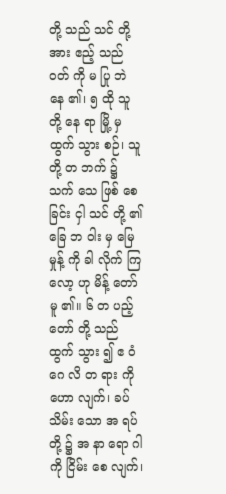တို့ သည် သင် တို့ အား ဧည့် သည် ဝတ် ကို မ ပြု ဘဲ နေ ၏၊ ၅ ထို သူ တို့ နေ ရာ မြို့ မှ ထွက် သွား စဉ်၊ သူ တို့ တ ဘက် ၌ သက် သေ ဖြစ် စေ ခြင်း ငှါ သင် တို့ ၏ ခြေ ဘ ဝါး မှ မြေ မှုန့် ကို ခါ လိုက် ကြ လော့ ဟု မိန့် တော် မူ ၏။ ၆ တ ပည့် တော် တို့ သည် ထွက် သွား ၍ ဧ ဝံ ဂေ လိ တ ရား ကို ဟော လျက်၊ ခပ် သိမ်း သော အ ရပ် တို့ ၌ အ နာ ရော ဂါ ကို ငြိမ်း စေ လျက်၊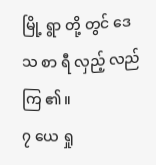မြို့ ရွာ တို့ တွင် ဒေ သ စာ ရီ လှည့် လည် ကြ ၏။
၇ ယေ ရှု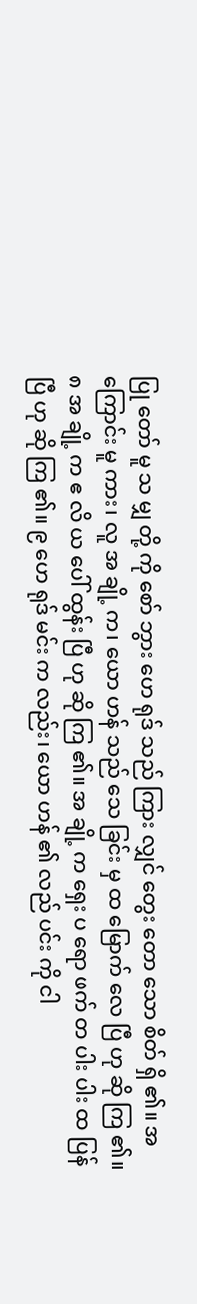ပြု တော် မူ သ မျှ တို့ ကို စော် ဘွား ဟေ ရုဒ် သည် ကြား လျှင် တွေး တော သော စိတ် ရှိ ၏။ အ ကြောင်း မူ ကား၊ လူ အ ချို့ က၊ ယော ဟန် သည် သေ ခြင်း မှ ထ မြောက် လေ ပြီ ဟု ဆို ကြ ၏။ ၈ အ ချို့ က ဧ လိ ယ ပေါ် ထွန်း ပြီ ဟု ဆို ကြ ၏။ အ ချို့ က ရှေး ပ ရော ဖက် တ ပါး ပါး ထ ပြန် ပြီ ဟု ဆို ကြ ၏။ ၉ ဟေ ရုဒ် မင်း က လည်း၊ ယော ဟန် ၏ လည် ပင်း ကို ငါ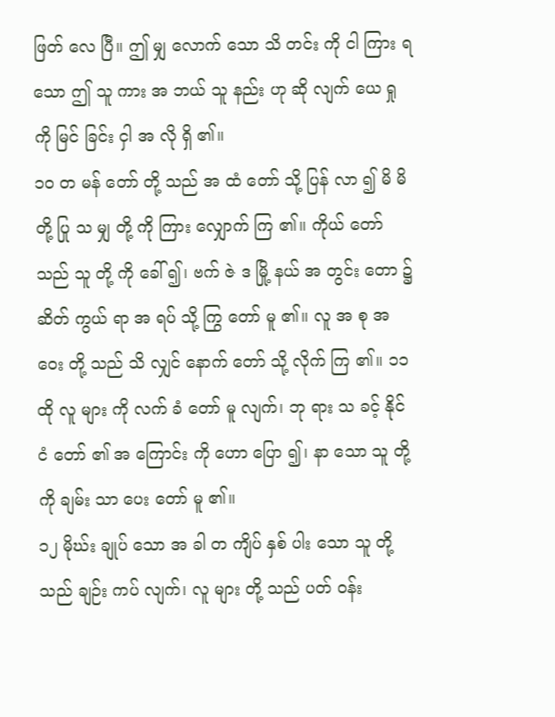ဖြတ် လေ ပြီ။ ဤ မျှ လောက် သော သိ တင်း ကို ငါ ကြား ရ သော ဤ သူ ကား အ ဘယ် သူ နည်း ဟု ဆို လျက် ယေ ရှု ကို မြင် ခြင်း ငှါ အ လို ရှိ ၏။
၁၀ တ မန် တော် တို့ သည် အ ထံ တော် သို့ ပြန် လာ ၍ မိ မိ တို့ ပြု သ မျှ တို့ ကို ကြား လျှောက် ကြ ၏။ ကိုယ် တော် သည် သူ တို့ ကို ခေါ် ၍၊ ဗက် ဇဲ ဒ မြို့ နယ် အ တွင်း တော ၌ ဆိတ် ကွယ် ရာ အ ရပ် သို့ ကြွ တော် မူ ၏။ လူ အ စု အ ဝေး တို့ သည် သိ လျှင် နောက် တော် သို့ လိုက် ကြ ၏။ ၁၁ ထို လူ များ ကို လက် ခံ တော် မူ လျက်၊ ဘု ရား သ ခင့် နိုင် ငံ တော် ၏ အ ကြောင်း ကို ဟော ပြော ၍၊ နာ သော သူ တို့ ကို ချမ်း သာ ပေး တော် မူ ၏။
၁၂ မိုဃ်း ချုပ် သော အ ခါ တ ကျိပ် နှစ် ပါး သော သူ တို့ သည် ချဉ်း ကပ် လျက်၊ လူ များ တို့ သည် ပတ် ဝန်း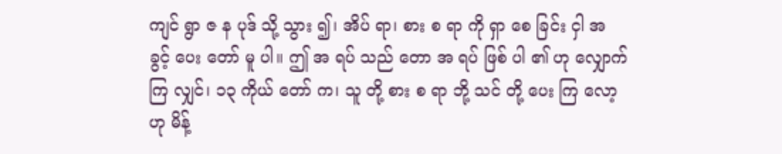ကျင် ရွာ ဇ န ပုဒ် သို့ သွား ၍၊ အိပ် ရာ၊ စား စ ရာ ကို ရှာ စေ ခြင်း ငှါ အ ခွင့် ပေး တော် မူ ပါ။ ဤ အ ရပ် သည် တော အ ရပ် ဖြစ် ပါ ၏ ဟု လျှောက် ကြ လျှင်၊ ၁၃ ကိုယ် တော် က၊ သူ တို့ စား စ ရာ ဘို့ သင် တို့ ပေး ကြ လော့ ဟု မိန့်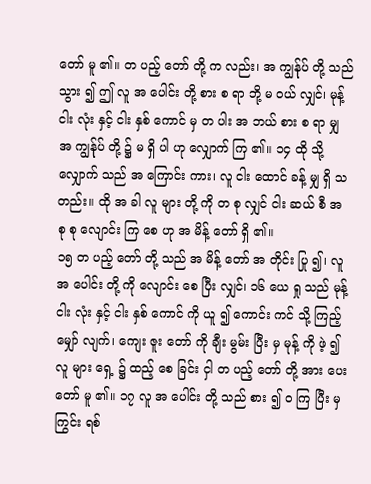တော် မူ ၏။ တ ပည့် တော် တို့ က လည်း၊ အ ကျွန်ုပ် တို့ သည် သွား ၍ ဤ လူ အ ပေါင်း တို့ စား စ ရာ ဘို့ မ ဝယ် လျှင်၊ မုန့် ငါး လုံး နှင့် ငါး နှစ် ကောင် မှ တ ပါး အ ဘယ် စား စ ရာ မျှ အ ကျွန်ုပ် တို့ ၌ မ ရှိ ပါ ဟု လျှောက် ကြ ၏။ ၁၄ ထို သို့ လျှောက် သည် အ ကြောင်း ကား၊ လူ ငါး ထောင် ခန့် မျှ ရှိ သ တည်း။ ထို အ ခါ လူ များ တို့ ကို တ စု လျှင် ငါး ဆယ် စီ အ စု စု လျောင်း ကြ စေ ဟု အ မိန့် တော် ရှိ ၏။
၁၅ တ ပည့် တော် တို့ သည် အ မိန့် တော် အ တိုင်း ပြု ၍၊ လူ အ ပေါင်း တို့ ကို လျောင်း စေ ပြီး လျှင်၊ ၁၆ ယေ ရှု သည် မုန့် ငါး လုံး နှင့် ငါး နှစ် ကောင် ကို ယူ ၍ ကောင်း ကင် သို့ ကြည့် မျှော် လျက်၊ ကျေး ဇူး တော် ကို ချီး မွမ်း ပြီး မှ မုန့် ကို ဖဲ့ ၍ လူ များ ရှေ့ ၌ ထည့် စေ ခြင်း ငှါ တ ပည့် တော် တို့ အား ပေး တော် မူ ၏။ ၁၇ လူ အ ပေါင်း တို့ သည် စား ၍ ဝ ကြ ပြီး မှ ကြွင်း ရစ်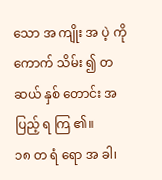သော အ ကျိုး အ ပဲ့ ကို ကောက် သိမ်း ၍ တ ဆယ် နှစ် တောင်း အ ပြည့် ရ ကြ ၏။
၁၈ တ ရံ ရော အ ခါ၊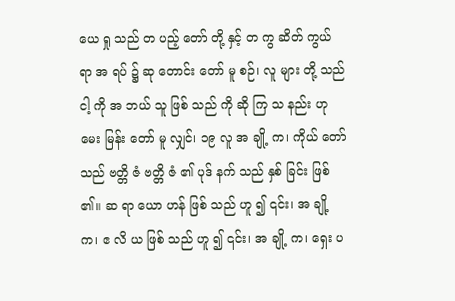ယေ ရှု သည် တ ပည့် တော် တို့ နှင့် တ ကွ ဆိတ် ကွယ် ရာ အ ရပ် ၌ ဆု တောင်း တော် မူ စဉ်၊ လူ များ တို့ သည် ငါ့ ကို အ ဘယ် သူ ဖြစ် သည် ကို ဆို ကြ သ နည်း ဟု မေး မြန်း တော် မူ လျှင်၊ ၁၉ လူ အ ချို့ က၊ ကိုယ် တော် သည် ဗတ္တိ ဇံ ဗတ္တိ ဇံ ၏ ပုဒ် နက် သည် နှစ် ခြင်း ဖြစ် ၏။ ဆ ရာ ယော ဟန် ဖြစ် သည် ဟူ ၍ ၎င်း၊ အ ချို့ က၊ ဧ လိ ယ ဖြစ် သည် ဟူ ၍ ၎င်း၊ အ ချို့ က၊ ရှေး ပ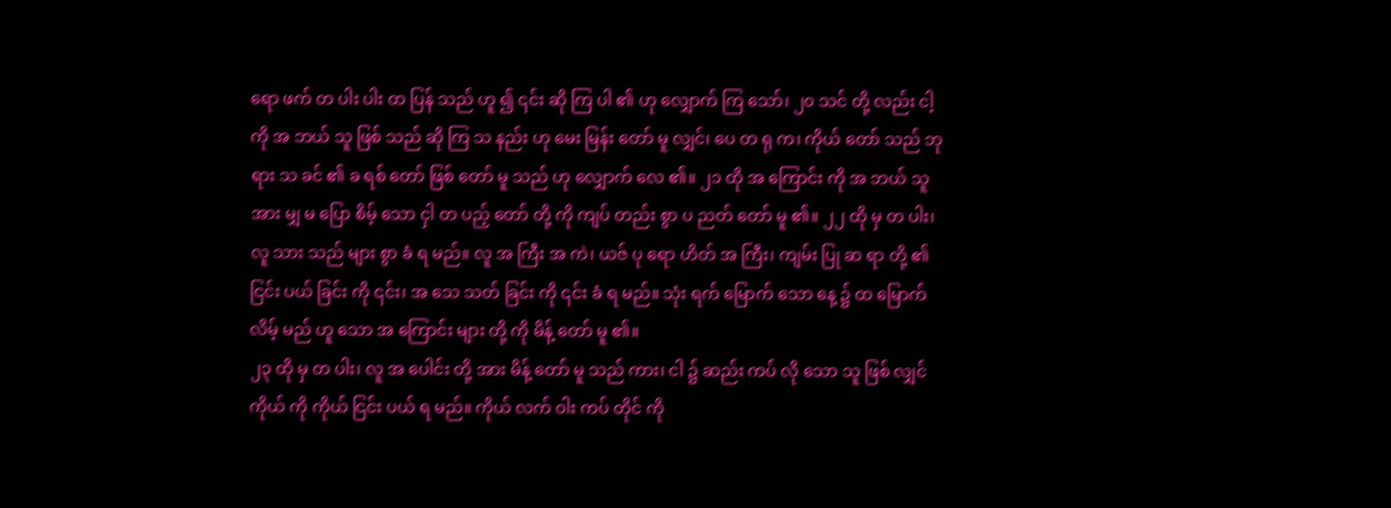ရော ဖက် တ ပါး ပါး ထ ပြန် သည် ဟူ ၍ ၎င်း ဆို ကြ ပါ ၏ ဟု လျှောက် ကြ သော်၊ ၂၀ သင် တို့ လည်း ငါ့ ကို အ ဘယ် သူ ဖြစ် သည် ဆို ကြ သ နည်း ဟု မေး မြန်း တော် မူ လျှင်၊ ပေ တ ရု က၊ ကိုယ် တော် သည် ဘု ရား သ ခင် ၏ ခ ရစ် တော် ဖြစ် တော် မူ သည် ဟု လျှောက် လေ ၏။ ၂၁ ထို အ ကြောင်း ကို အ ဘယ် သူ အား မျှ မ ပြော စိမ့် သော ငှါ တ ပည့် တော် တို့ ကို ကျပ် တည်း စွာ ပ ညတ် တော် မူ ၏။ ၂၂ ထို မှ တ ပါး၊ လူ သား သည် များ စွာ ခံ ရ မည်။ လူ အ ကြီး အ ကဲ၊ ယဇ် ပု ရော ဟိတ် အ ကြီး၊ ကျမ်း ပြု ဆ ရာ တို့ ၏ ငြင်း ပယ် ခြင်း ကို ၎င်း၊ အ သေ သတ် ခြင်း ကို ၎င်း ခံ ရ မည်။ သုံး ရက် မြောက် သော နေ့ ၌ ထ မြောက် လိမ့် မည် ဟူ သော အ ကြောင်း များ တို့ ကို မိန့် တော် မူ ၏။
၂၃ ထို မှ တ ပါး၊ လူ အ ပေါင်း တို့ အား မိန့် တော် မူ သည် ကား၊ ငါ ၌ ဆည်း ကပ် လို သော သူ ဖြစ် လျှင် ကိုယ် ကို ကိုယ် ငြင်း ပယ် ရ မည်။ ကိုယ် လက် ဝါး ကပ် တိုင် ကို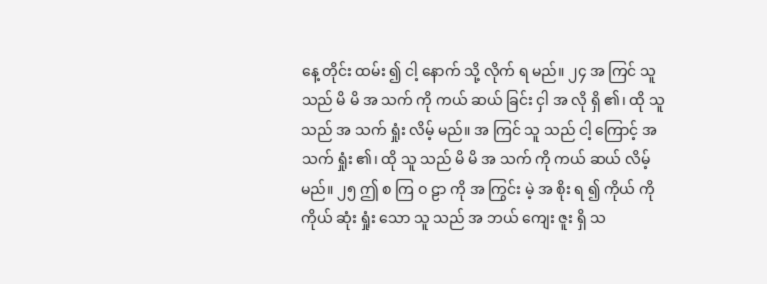နေ့ တိုင်း ထမ်း ၍ ငါ့ နောက် သို့ လိုက် ရ မည်။ ၂၄ အ ကြင် သူ သည် မိ မိ အ သက် ကို ကယ် ဆယ် ခြင်း ငှါ အ လို ရှိ ၏၊ ထို သူ သည် အ သက် ရှုံး လိမ့် မည်။ အ ကြင် သူ သည် ငါ့ ကြောင့် အ သက် ရှုံး ၏၊ ထို သူ သည် မိ မိ အ သက် ကို ကယ် ဆယ် လိမ့် မည်။ ၂၅ ဤ စ ကြ ဝ ဠာ ကို အ ကြွင်း မဲ့ အ စိုး ရ ၍ ကိုယ် ကို ကိုယ် ဆုံး ရှုံး သော သူ သည် အ ဘယ် ကျေး ဇူး ရှိ သ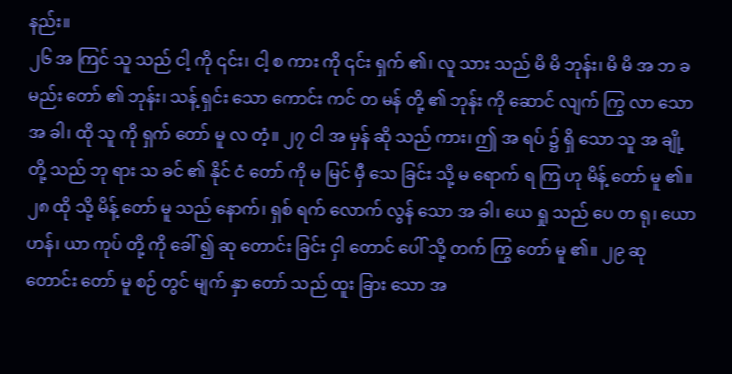နည်း။
၂၆ အ ကြင် သူ သည် ငါ့ ကို ၎င်း၊ ငါ့ စ ကား ကို ၎င်း ရှက် ၏၊ လူ သား သည် မိ မိ ဘုန်း၊ မိ မိ အ ဘ ခ မည်း တော် ၏ ဘုန်း၊ သန့် ရှင်း သော ကောင်း ကင် တ မန် တို့ ၏ ဘုန်း ကို ဆောင် လျက် ကြွ လာ သော အ ခါ၊ ထို သူ ကို ရှက် တော် မူ လ တံ့။ ၂၇ ငါ အ မှန် ဆို သည် ကား၊ ဤ အ ရပ် ၌ ရှိ သော သူ အ ချို့ တို့ သည် ဘု ရား သ ခင် ၏ နိုင် ငံ တော် ကို မ မြင် မှီ သေ ခြင်း သို့ မ ရောက် ရ ကြ ဟု မိန့် တော် မူ ၏။
၂၈ ထို သို့ မိန့် တော် မူ သည် နောက်၊ ရှစ် ရက် လောက် လွန် သော အ ခါ၊ ယေ ရှု သည် ပေ တ ရု၊ ယော ဟန်၊ ယာ ကုပ် တို့ ကို ခေါ် ၍ ဆု တောင်း ခြင်း ငှါ တောင် ပေါ် သို့ တက် ကြွ တော် မူ ၏။ ၂၉ ဆု တောင်း တော် မူ စဉ် တွင် မျက် နှာ တော် သည် ထူး ခြား သော အ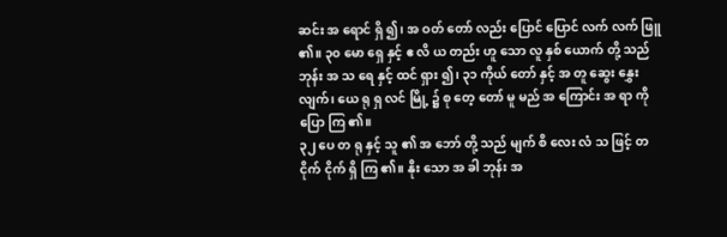ဆင်း အ ရောင် ရှိ ၍၊ အ ဝတ် တော် လည်း ပြောင် ပြောင် လက် လက် ဖြူ ၏။ ၃၀ မော ရှေ နှင့် ဧ လိ ယ တည်း ဟူ သော လူ နှစ် ယောက် တို့ သည် ဘုန်း အ သ ရေ နှင့် ထင် ရှား ၍၊ ၃၁ ကိုယ် တော် နှင့် အ တူ ဆွေး နွှေး လျက်၊ ယေ ရု ရှ လင် မြို့ ၌ စု တေ့ တော် မူ မည် အ ကြောင်း အ ရာ ကို ပြော ကြ ၏။
၃၂ ပေ တ ရု နှင့် သူ ၏ အ ဘော် တို့ သည် မျက် စိ လေး လံ သ ဖြင့် တ ငိုက် ငိုက် ရှိ ကြ ၏။ နိုး သော အ ခါ ဘုန်း အ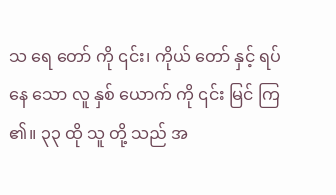သ ရေ တော် ကို ၎င်း၊ ကိုယ် တော် နှင့် ရပ် နေ သော လူ နှစ် ယောက် ကို ၎င်း မြင် ကြ ၏။ ၃၃ ထို သူ တို့ သည် အ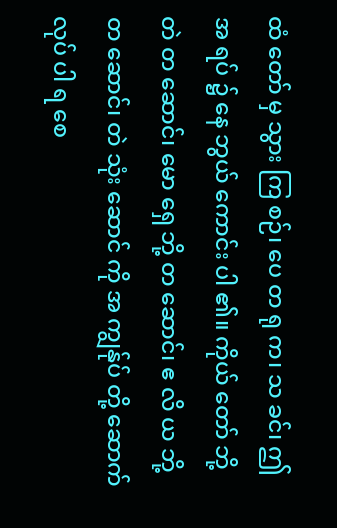ထံ တော် မှ သွား ကြ စဉ်၊ ပေ တ ရု က၊ သ ခင်၊ ဤ အ ရပ် ၌ နေ ဘွယ် ကောင်း ပါ ၏။ ကိုယ် တော် ဘို့ တဲ တ ဆောင်၊ မော ရှေ ဘို့ တ ဆောင်၊ ဧ လိ ယ ဘို့ တ ဆောင်၊ တဲ သုံး ဆောင် ကို အ ကျွန်ုပ် တို့ ဆောက် လုပ် ပါ ရ စေ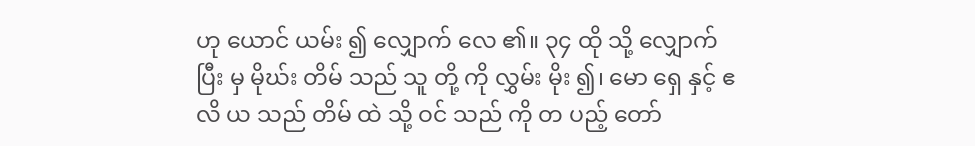ဟု ယောင် ယမ်း ၍ လျှောက် လေ ၏။ ၃၄ ထို သို့ လျှောက် ပြီး မှ မိုဃ်း တိမ် သည် သူ တို့ ကို လွှမ်း မိုး ၍၊ မော ရှေ နှင့် ဧ လိ ယ သည် တိမ် ထဲ သို့ ဝင် သည် ကို တ ပည့် တော်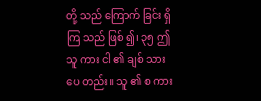တို့ သည် ကြောက် ခြင်း ရှိ ကြ သည် ဖြစ် ၍၊ ၃၅ ဤ သူ ကား ငါ ၏ ချစ် သား ပေ တည်း။ သူ ၏ စ ကား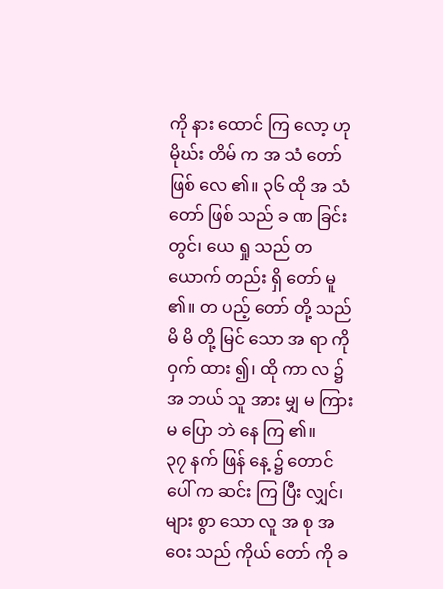ကို နား ထောင် ကြ လော့ ဟု မိုဃ်း တိမ် က အ သံ တော် ဖြစ် လေ ၏။ ၃၆ ထို အ သံ တော် ဖြစ် သည် ခ ဏ ခြင်း တွင်၊ ယေ ရှု သည် တ ယောက် တည်း ရှိ တော် မူ ၏။ တ ပည့် တော် တို့ သည် မိ မိ တို့ မြင် သော အ ရာ ကို ဝှက် ထား ၍၊ ထို ကာ လ ၌ အ ဘယ် သူ အား မျှ မ ကြား မ ပြော ဘဲ နေ ကြ ၏။
၃၇ နက် ဖြန် နေ့ ၌ တောင် ပေါ် က ဆင်း ကြ ပြီး လျှင်၊ များ စွာ သော လူ အ စု အ ဝေး သည် ကိုယ် တော် ကို ခ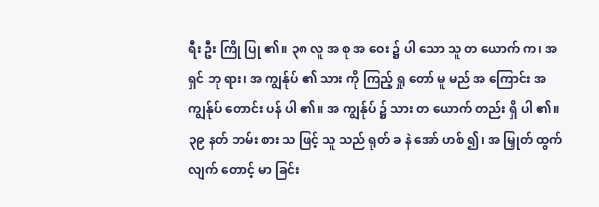ရီး ဦး ကြို ပြု ၏။ ၃၈ လူ အ စု အ ဝေး ၌ ပါ သော သူ တ ယောက် က၊ အ ရှင် ဘု ရား၊ အ ကျွန်ုပ် ၏ သား ကို ကြည့် ရှု တော် မူ မည် အ ကြောင်း အ ကျွန်ုပ် တောင်း ပန် ပါ ၏။ အ ကျွန်ုပ် ၌ သား တ ယောက် တည်း ရှိ ပါ ၏။ ၃၉ နတ် ဘမ်း စား သ ဖြင့် သူ သည် ရုတ် ခ နဲ အော် ဟစ် ၍၊ အ မြှုတ် ထွက် လျက် တောင့် မာ ခြင်း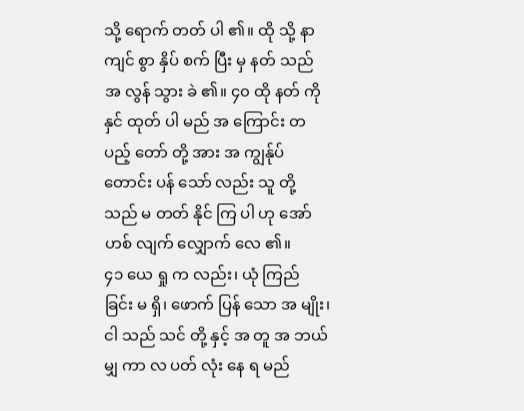သို့ ရောက် တတ် ပါ ၏။ ထို သို့ နာ ကျင် စွာ နှိပ် စက် ပြီး မှ နတ် သည် အ လွန် သွား ခဲ ၏။ ၄၀ ထို နတ် ကို နှင် ထုတ် ပါ မည် အ ကြောင်း တ ပည့် တော် တို့ အား အ ကျွန်ုပ် တောင်း ပန် သော် လည်း သူ တို့ သည် မ တတ် နိုင် ကြ ပါ ဟု အော် ဟစ် လျက် လျှောက် လေ ၏။
၄၁ ယေ ရှု က လည်း၊ ယုံ ကြည် ခြင်း မ ရှိ၊ ဖောက် ပြန် သော အ မျိုး၊ ငါ သည် သင် တို့ နှင့် အ တူ အ ဘယ် မျှ ကာ လ ပတ် လုံး နေ ရ မည်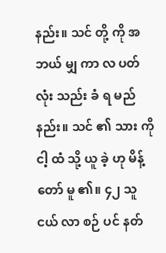နည်း။ သင် တို့ ကို အ ဘယ် မျှ ကာ လ ပတ် လုံး သည်း ခံ ရ မည် နည်း။ သင် ၏ သား ကို ငါ့ ထံ သို့ ယူ ခဲ့ ဟု မိန့် တော် မူ ၏။ ၄၂ သူ ငယ် လာ စဉ် ပင် နတ်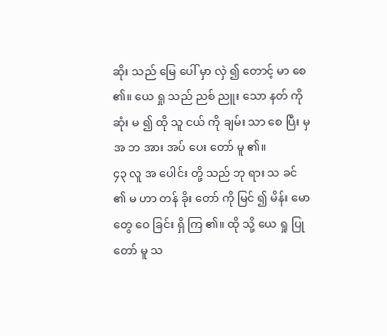ဆိုး သည် မြေ ပေါ် မှာ လှဲ ၍ တောင့် မာ စေ ၏။ ယေ ရှု သည် ညစ် ညူး သော နတ် ကို ဆုံး မ ၍ ထို သူ ငယ် ကို ချမ်း သာ စေ ပြီး မှ အ ဘ အား အပ် ပေး တော် မူ ၏။
၄၃ လူ အ ပေါင်း တို့ သည် ဘု ရား သ ခင် ၏ မ ဟာ တန် ခိုး တော် ကို မြင် ၍ မိန်း မော တွေ ဝေ ခြင်း ရှိ ကြ ၏။ ထို သို့ ယေ ရှု ပြု တော် မူ သ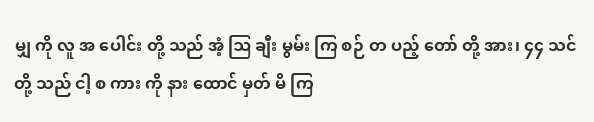မျှ ကို လူ အ ပေါင်း တို့ သည် အံ့ ဩ ချီး မွမ်း ကြ စဉ် တ ပည့် တော် တို့ အား၊ ၄၄ သင် တို့ သည် ငါ့ စ ကား ကို နား ထောင် မှတ် မိ ကြ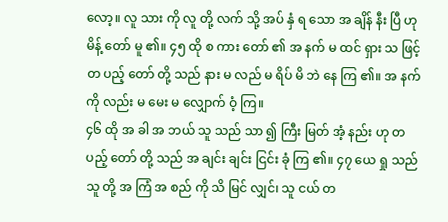လော့။ လူ သား ကို လူ တို့ လက် သို့ အပ် နှံ ရ သော အ ချိန် နီး ပြီ ဟု မိန့် တော် မူ ၏။ ၄၅ ထို စ ကား တော် ၏ အ နက် မ ထင် ရှား သ ဖြင့် တ ပည့် တော် တို့ သည် နား မ လည် မ ရိပ် မိ ဘဲ နေ ကြ ၏။ အ နက် ကို လည်း မ မေး မ လျှောက် ဝံ့ ကြ။
၄၆ ထို အ ခါ အ ဘယ် သူ သည် သာ ၍ ကြီး မြတ် အံ့ နည်း ဟု တ ပည့် တော် တို့ သည် အ ချင်း ချင်း ငြင်း ခုံ ကြ ၏။ ၄၇ ယေ ရှု သည် သူ တို့ အ ကြံ အ စည် ကို သိ မြင် လျှင်၊ သူ ငယ် တ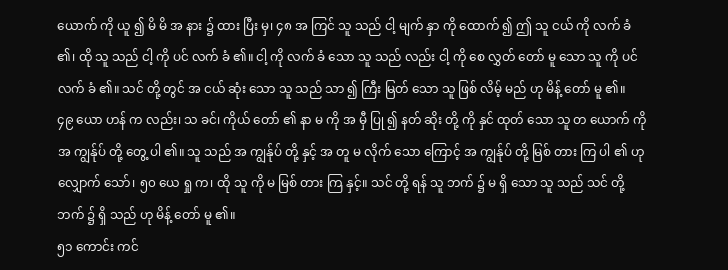ယောက် ကို ယူ ၍ မိ မိ အ နား ၌ ထား ပြီး မှ၊ ၄၈ အ ကြင် သူ သည် ငါ့ မျက် နှာ ကို ထောက် ၍ ဤ သူ ငယ် ကို လက် ခံ ၏၊ ထို သူ သည် ငါ့ ကို ပင် လက် ခံ ၏။ ငါ့ ကို လက် ခံ သော သူ သည် လည်း ငါ့ ကို စေ လွှတ် တော် မူ သော သူ ကို ပင် လက် ခံ ၏။ သင် တို့ တွင် အ ငယ် ဆုံး သော သူ သည် သာ ၍ ကြီး မြတ် သော သူ ဖြစ် လိမ့် မည် ဟု မိန့် တော် မူ ၏။
၄၉ ယော ဟန် က လည်း၊ သ ခင်၊ ကိုယ် တော် ၏ နာ မ ကို အ မှီ ပြု ၍ နတ် ဆိုး တို့ ကို နှင် ထုတ် သော သူ တ ယောက် ကို အ ကျွန်ုပ် တို့ တွေ့ ပါ ၏။ သူ သည် အ ကျွန်ုပ် တို့ နှင့် အ တူ မ လိုက် သော ကြောင့် အ ကျွန်ုပ် တို့ မြစ် တား ကြ ပါ ၏ ဟု လျှောက် သော်၊ ၅၀ ယေ ရှု က၊ ထို သူ ကို မ မြစ် တား ကြ နှင့်။ သင် တို့ ရန် သူ ဘက် ၌ မ ရှိ သော သူ သည် သင် တို့ ဘက် ၌ ရှိ သည် ဟု မိန့် တော် မူ ၏။
၅၁ ကောင်း ကင်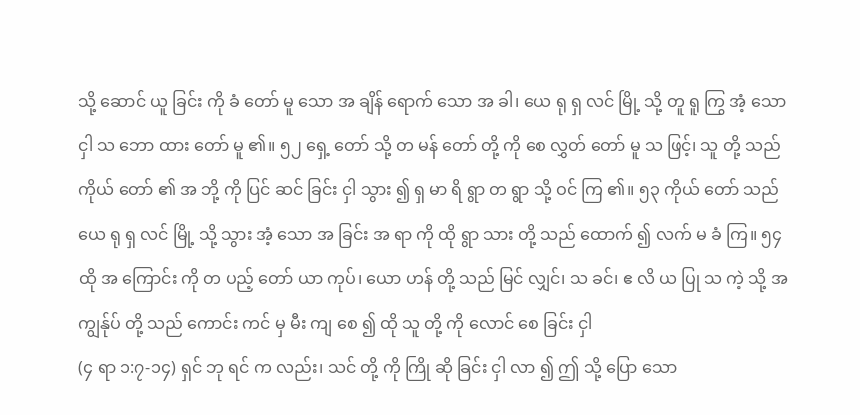သို့ ဆောင် ယူ ခြင်း ကို ခံ တော် မူ သော အ ချိန် ရောက် သော အ ခါ၊ ယေ ရု ရှ လင် မြို့ သို့ တူ ရူ ကြွ အံ့ သော ငှါ သ ဘော ထား တော် မူ ၏။ ၅၂ ရှေ့ တော် သို့ တ မန် တော် တို့ ကို စေ လွှတ် တော် မူ သ ဖြင့်၊ သူ တို့ သည် ကိုယ် တော် ၏ အ ဘို့ ကို ပြင် ဆင် ခြင်း ငှါ သွား ၍ ရှ မာ ရိ ရွာ တ ရွာ သို့ ဝင် ကြ ၏။ ၅၃ ကိုယ် တော် သည် ယေ ရု ရှ လင် မြို့ သို့ သွား အံ့ သော အ ခြင်း အ ရာ ကို ထို ရွာ သား တို့ သည် ထောက် ၍ လက် မ ခံ ကြ။ ၅၄ ထို အ ကြောင်း ကို တ ပည့် တော် ယာ ကုပ်၊ ယော ဟန် တို့ သည် မြင် လျှင်၊ သ ခင်၊ ဧ လိ ယ ပြု သ ကဲ့ သို့ အ ကျွန်ုပ် တို့ သည် ကောင်း ကင် မှ မီး ကျ စေ ၍ ထို သူ တို့ ကို လောင် စေ ခြင်း ငှါ
(၄ ရာ ၁:၇-၁၄) ရှင် ဘု ရင် က လည်း၊ သင် တို့ ကို ကြို ဆို ခြင်း ငှါ လာ ၍ ဤ သို့ ပြော သော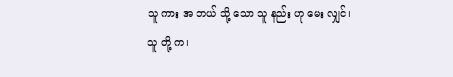သူ ကား အ ဘယ် သို့ သော သူ နည်း ဟု မေး လျှင်၊ သူ တို့ က၊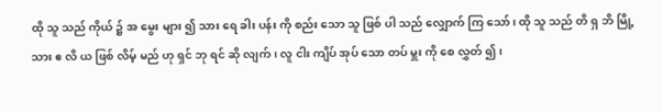ထို သူ သည် ကိုယ် ၌ အ မွေး များ ၍ သား ရေ ခါး ပန်း ကို စည်း သော သူ ဖြစ် ပါ သည် လျှောက် ကြ သော်၊ ထို သူ သည် တိ ရှ ဘိ မြို့ သား ဧ လိ ယ ဖြစ် လိမ့် မည် ဟု ရှင် ဘု ရင် ဆို လျက်၊ လူ ငါး ကျိပ် အုပ် သော တပ် မှူး ကို စေ လွှတ် ၍၊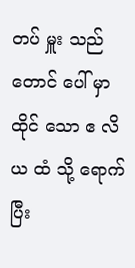တပ် မှူး သည် တောင် ပေါ် မှာ ထိုင် သော ဧ လိ ယ ထံ သို့ ရောက် ပြီး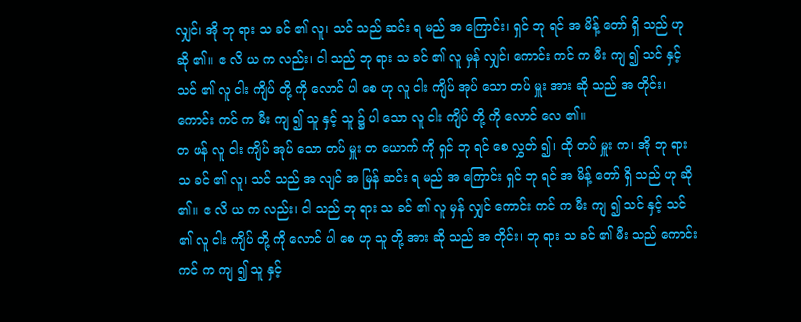လျှင်၊ အို ဘု ရား သ ခင် ၏ လူ၊ သင် သည် ဆင်း ရ မည် အ ကြောင်း၊ ရှင် ဘု ရင် အ မိန့် တော် ရှိ သည် ဟု ဆို ၏။ ဧ လိ ယ က လည်း၊ ငါ သည် ဘု ရား သ ခင် ၏ လူ မှန် လျှင်၊ ကောင်း ကင် က မီး ကျ ၍ သင် နှင့် သင် ၏ လူ ငါး ကျိပ် တို့ ကို လောင် ပါ စေ ဟု လူ ငါး ကျိပ် အုပ် သော တပ် မှူး အား ဆို သည် အ တိုင်း၊ ကောင်း ကင် က မီး ကျ ၍ သူ နှင့် သူ ၌ ပါ သော လူ ငါး ကျိပ် တို့ ကို လောင် လေ ၏။
တ ဖန် လူ ငါး ကျိပ် အုပ် သော တပ် မှူး တ ယောက် ကို ရှင် ဘု ရင် စေ လွှတ် ၍၊ ထို တပ် မှူး က၊ အို ဘု ရား သ ခင် ၏ လူ၊ သင် သည် အ လျင် အ မြန် ဆင်း ရ မည် အ ကြောင်း ရှင် ဘု ရင် အ မိန့် တော် ရှိ သည် ဟု ဆို ၏။ ဧ လိ ယ က လည်း၊ ငါ သည် ဘု ရား သ ခင် ၏ လူ မှန် လျှင် ကောင်း ကင် က မီး ကျ ၍ သင် နှင့် သင် ၏ လူ ငါး ကျိပ် တို့ ကို လောင် ပါ စေ ဟု သူ တို့ အား ဆို သည် အ တိုင်း၊ ဘု ရား သ ခင် ၏ မီး သည် ကောင်း ကင် က ကျ ၍ သူ နှင့်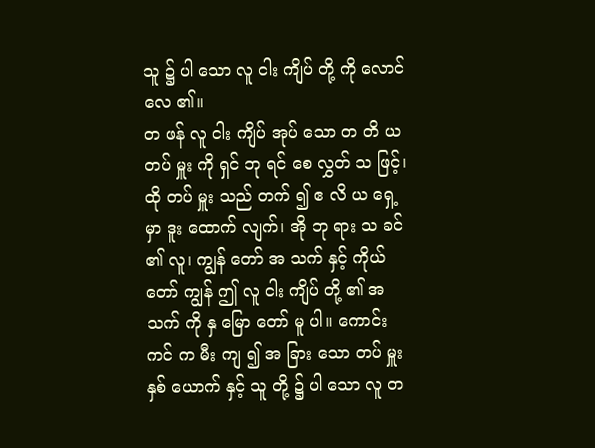သူ ၌ ပါ သော လူ ငါး ကျိပ် တို့ ကို လောင် လေ ၏။
တ ဖန် လူ ငါး ကျိပ် အုပ် သော တ တိ ယ တပ် မှူး ကို ရှင် ဘု ရင် စေ လွှတ် သ ဖြင့်၊ ထို တပ် မှူး သည် တက် ၍ ဧ လိ ယ ရှေ့ မှာ ဒူး ထောက် လျက်၊ အို ဘု ရား သ ခင် ၏ လူ၊ ကျွန် တော် အ သက် နှင့် ကိုယ် တော် ကျွန် ဤ လူ ငါး ကျိပ် တို့ ၏ အ သက် ကို နှ မြော တော် မူ ပါ။ ကောင်း ကင် က မီး ကျ ၍ အ ခြား သော တပ် မှူး နှစ် ယောက် နှင့် သူ တို့ ၌ ပါ သော လူ တ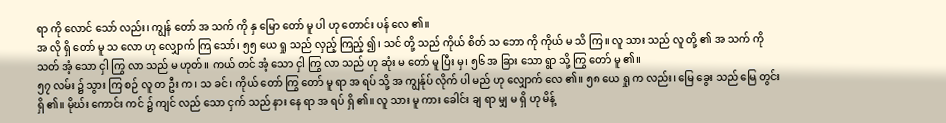ရာ ကို လောင် သော် လည်း၊ ကျွန် တော် အ သက် ကို နှ မြော တော် မူ ပါ ဟု တောင်း ပန် လေ ၏။
အ လို ရှိ တော် မူ သ လော ဟု လျှောက် ကြ သော်၊ ၅၅ ယေ ရှု သည် လှည့် ကြည့် ၍၊ သင် တို့ သည် ကိုယ် စိတ် သ ဘော ကို ကိုယ် မ သိ ကြ။ လူ သား သည် လူ တို့ ၏ အ သက် ကို သတ် အံ့ သော ငှါ ကြွ လာ သည် မ ဟုတ်။ ကယ် တင် အံ့ သော ငှါ ကြွ လာ သည် ဟု ဆုံး မ တော် မူ ပြီး မှ၊ ၅၆ အ ခြား သော ရွာ သို့ ကြွ တော် မူ ၏။
၅၇ လမ်း ၌ သွား ကြ စဉ် လူ တ ဦး က၊ သ ခင်၊ ကိုယ် တော် ကြွ တော် မူ ရာ အ ရပ် သို့ အ ကျွန်ုပ် လိုက် ပါ မည် ဟု လျှောက် လေ ၏။ ၅၈ ယေ ရှု က လည်း၊ မြေ ခွေး သည် မြေ တွင်း ရှိ ၏။ မိုဃ်း ကောင်း ကင် ၌ ကျင် လည် သော ငှက် သည် နား နေ ရာ အ ရပ် ရှိ ၏။ လူ သား မူ ကား ခေါင်း ချ ရာ မျှ မ ရှိ ဟု မိန့်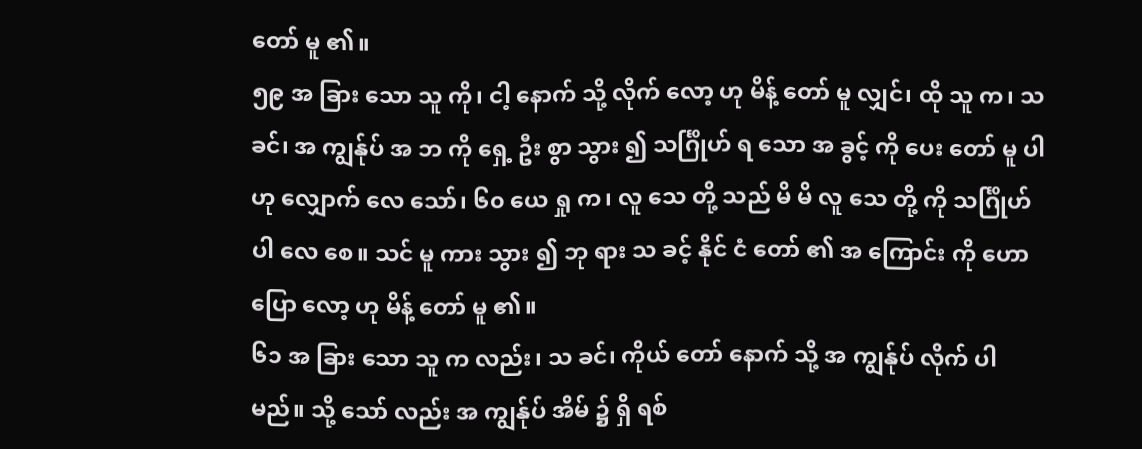တော် မူ ၏။
၅၉ အ ခြား သော သူ ကို၊ ငါ့ နောက် သို့ လိုက် လော့ ဟု မိန့် တော် မူ လျှင်၊ ထို သူ က၊ သ ခင်၊ အ ကျွန်ုပ် အ ဘ ကို ရှေ့ ဦး စွာ သွား ၍ သင်္ဂြိုဟ် ရ သော အ ခွင့် ကို ပေး တော် မူ ပါ ဟု လျှောက် လေ သော်၊ ၆၀ ယေ ရှု က၊ လူ သေ တို့ သည် မိ မိ လူ သေ တို့ ကို သင်္ဂြိုဟ် ပါ လေ စေ။ သင် မူ ကား သွား ၍ ဘု ရား သ ခင့် နိုင် ငံ တော် ၏ အ ကြောင်း ကို ဟော ပြော လော့ ဟု မိန့် တော် မူ ၏။
၆၁ အ ခြား သော သူ က လည်း၊ သ ခင်၊ ကိုယ် တော် နောက် သို့ အ ကျွန်ုပ် လိုက် ပါ မည်။ သို့ သော် လည်း အ ကျွန်ုပ် အိမ် ၌ ရှိ ရစ်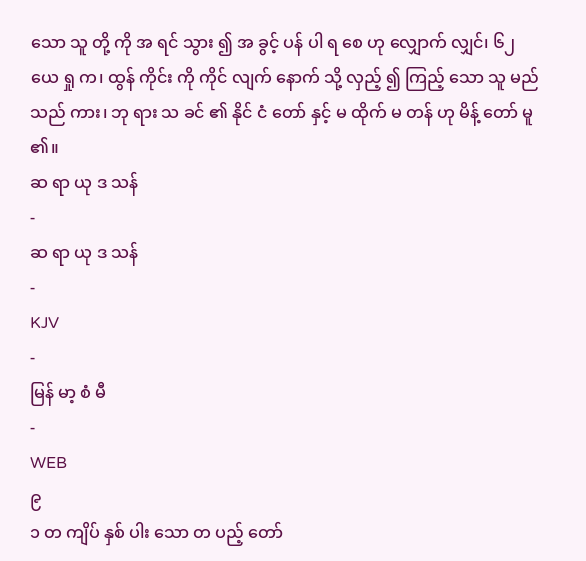သော သူ တို့ ကို အ ရင် သွား ၍ အ ခွင့် ပန် ပါ ရ စေ ဟု လျှောက် လျှင်၊ ၆၂ ယေ ရှု က၊ ထွန် ကိုင်း ကို ကိုင် လျက် နောက် သို့ လှည့် ၍ ကြည့် သော သူ မည် သည် ကား၊ ဘု ရား သ ခင် ၏ နိုင် ငံ တော် နှင့် မ ထိုက် မ တန် ဟု မိန့် တော် မူ ၏။
ဆ ရာ ယု ဒ သန်
-
ဆ ရာ ယု ဒ သန်
-
KJV
-
မြန် မာ့ စံ မီ
-
WEB
၉
၁ တ ကျိပ် နှစ် ပါး သော တ ပည့် တော်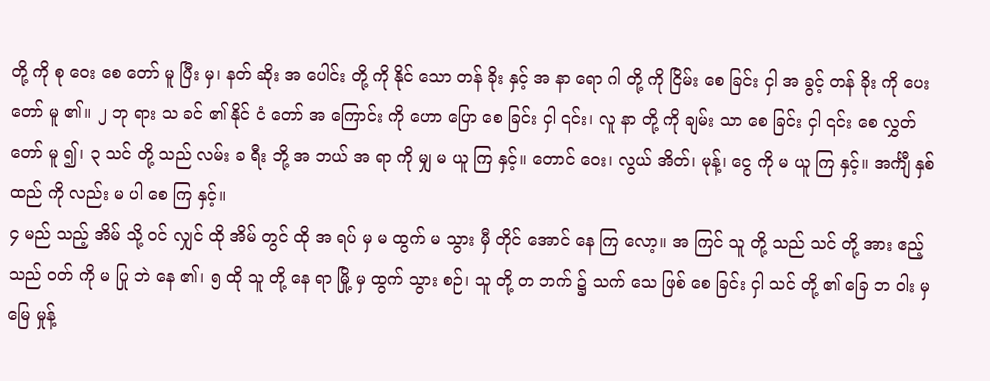တို့ ကို စု ဝေး စေ တော် မူ ပြီး မှ၊ နတ် ဆိုး အ ပေါင်း တို့ ကို နိုင် သော တန် ခိုး နှင့် အ နာ ရော ဂါ တို့ ကို ငြိမ်း စေ ခြင်း ငှါ အ ခွင့် တန် ခိုး ကို ပေး တော် မူ ၏။ ၂ ဘု ရား သ ခင် ၏ နိုင် ငံ တော် အ ကြောင်း ကို ဟော ပြော စေ ခြင်း ငှါ ၎င်း၊ လူ နာ တို့ ကို ချမ်း သာ စေ ခြင်း ငှါ ၎င်း စေ လွှတ် တော် မူ ၍၊ ၃ သင် တို့ သည် လမ်း ခ ရီး ဘို့ အ ဘယ် အ ရာ ကို မျှ မ ယူ ကြ နှင့်။ တောင် ဝေး၊ လွယ် အိတ်၊ မုန့်၊ ငွေ ကို မ ယူ ကြ နှင့်။ အင်္ကျီ နှစ် ထည် ကို လည်း မ ပါ စေ ကြ နှင့်။
၄ မည် သည့် အိမ် သို့ ဝင် လျှင် ထို အိမ် တွင် ထို အ ရပ် မှ မ ထွက် မ သွား မှီ တိုင် အောင် နေ ကြ လော့။ အ ကြင် သူ တို့ သည် သင် တို့ အား ဧည့် သည် ဝတ် ကို မ ပြု ဘဲ နေ ၏၊ ၅ ထို သူ တို့ နေ ရာ မြို့ မှ ထွက် သွား စဉ်၊ သူ တို့ တ ဘက် ၌ သက် သေ ဖြစ် စေ ခြင်း ငှါ သင် တို့ ၏ ခြေ ဘ ဝါး မှ မြေ မှုန့်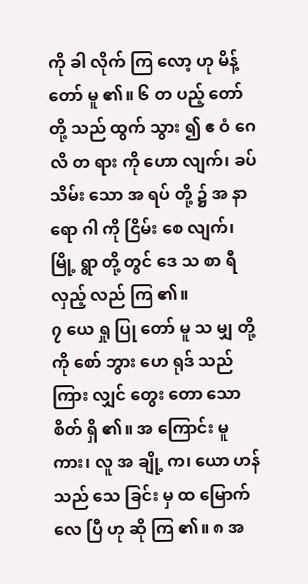ကို ခါ လိုက် ကြ လော့ ဟု မိန့် တော် မူ ၏။ ၆ တ ပည့် တော် တို့ သည် ထွက် သွား ၍ ဧ ဝံ ဂေ လိ တ ရား ကို ဟော လျက်၊ ခပ် သိမ်း သော အ ရပ် တို့ ၌ အ နာ ရော ဂါ ကို ငြိမ်း စေ လျက်၊ မြို့ ရွာ တို့ တွင် ဒေ သ စာ ရီ လှည့် လည် ကြ ၏။
၇ ယေ ရှု ပြု တော် မူ သ မျှ တို့ ကို စော် ဘွား ဟေ ရုဒ် သည် ကြား လျှင် တွေး တော သော စိတ် ရှိ ၏။ အ ကြောင်း မူ ကား၊ လူ အ ချို့ က၊ ယော ဟန် သည် သေ ခြင်း မှ ထ မြောက် လေ ပြီ ဟု ဆို ကြ ၏။ ၈ အ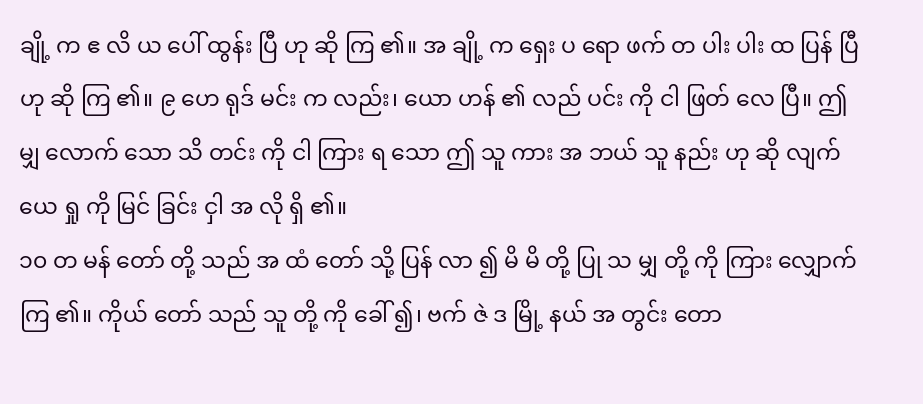ချို့ က ဧ လိ ယ ပေါ် ထွန်း ပြီ ဟု ဆို ကြ ၏။ အ ချို့ က ရှေး ပ ရော ဖက် တ ပါး ပါး ထ ပြန် ပြီ ဟု ဆို ကြ ၏။ ၉ ဟေ ရုဒ် မင်း က လည်း၊ ယော ဟန် ၏ လည် ပင်း ကို ငါ ဖြတ် လေ ပြီ။ ဤ မျှ လောက် သော သိ တင်း ကို ငါ ကြား ရ သော ဤ သူ ကား အ ဘယ် သူ နည်း ဟု ဆို လျက် ယေ ရှု ကို မြင် ခြင်း ငှါ အ လို ရှိ ၏။
၁၀ တ မန် တော် တို့ သည် အ ထံ တော် သို့ ပြန် လာ ၍ မိ မိ တို့ ပြု သ မျှ တို့ ကို ကြား လျှောက် ကြ ၏။ ကိုယ် တော် သည် သူ တို့ ကို ခေါ် ၍၊ ဗက် ဇဲ ဒ မြို့ နယ် အ တွင်း တော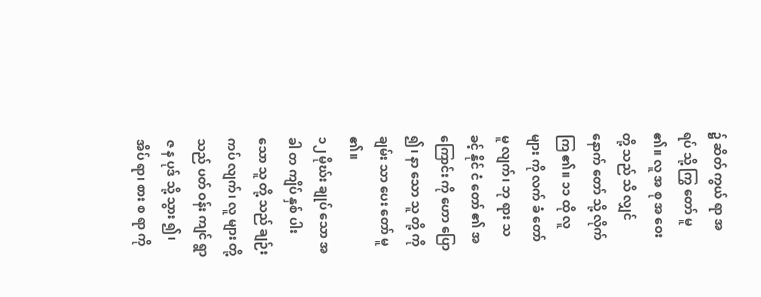၌ ဆိတ် ကွယ် ရာ အ ရပ် သို့ ကြွ တော် မူ ၏။ လူ အ စု အ ဝေး တို့ သည် သိ လျှင် နောက် တော် သို့ လိုက် ကြ ၏။ ၁၁ ထို လူ များ ကို လက် ခံ တော် မူ လျက်၊ ဘု ရား သ ခင့် နိုင် ငံ တော် ၏ အ ကြောင်း ကို ဟော ပြော ၍၊ နာ သော သူ တို့ ကို ချမ်း သာ ပေး တော် မူ ၏။
၁၂ မိုဃ်း ချုပ် သော အ ခါ တ ကျိပ် နှစ် ပါး သော သူ တို့ သည် ချဉ်း ကပ် လျက်၊ လူ များ တို့ သည် ပတ် ဝန်း ကျင် ရွာ ဇ န ပုဒ် သို့ သွား ၍၊ အိပ် ရာ၊ စား စ ရာ ကို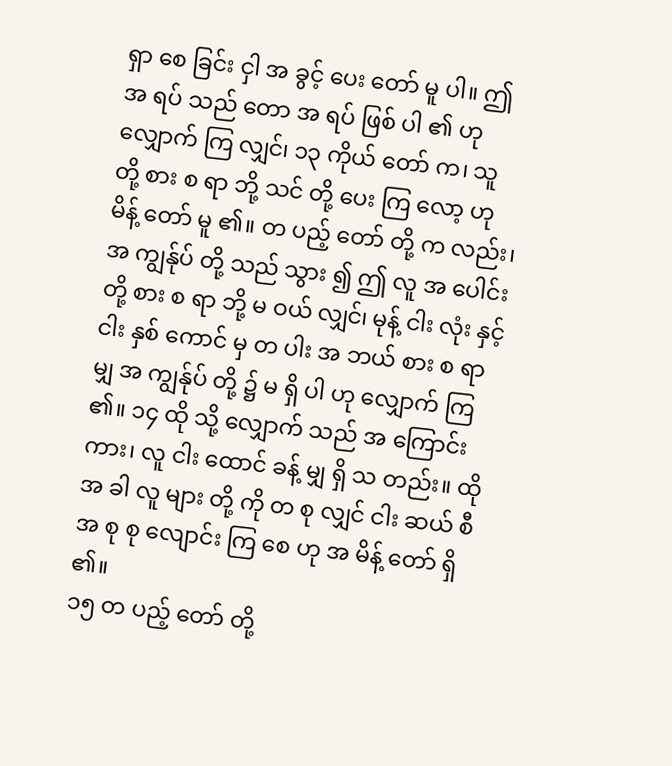ရှာ စေ ခြင်း ငှါ အ ခွင့် ပေး တော် မူ ပါ။ ဤ အ ရပ် သည် တော အ ရပ် ဖြစ် ပါ ၏ ဟု လျှောက် ကြ လျှင်၊ ၁၃ ကိုယ် တော် က၊ သူ တို့ စား စ ရာ ဘို့ သင် တို့ ပေး ကြ လော့ ဟု မိန့် တော် မူ ၏။ တ ပည့် တော် တို့ က လည်း၊ အ ကျွန်ုပ် တို့ သည် သွား ၍ ဤ လူ အ ပေါင်း တို့ စား စ ရာ ဘို့ မ ဝယ် လျှင်၊ မုန့် ငါး လုံး နှင့် ငါး နှစ် ကောင် မှ တ ပါး အ ဘယ် စား စ ရာ မျှ အ ကျွန်ုပ် တို့ ၌ မ ရှိ ပါ ဟု လျှောက် ကြ ၏။ ၁၄ ထို သို့ လျှောက် သည် အ ကြောင်း ကား၊ လူ ငါး ထောင် ခန့် မျှ ရှိ သ တည်း။ ထို အ ခါ လူ များ တို့ ကို တ စု လျှင် ငါး ဆယ် စီ အ စု စု လျောင်း ကြ စေ ဟု အ မိန့် တော် ရှိ ၏။
၁၅ တ ပည့် တော် တို့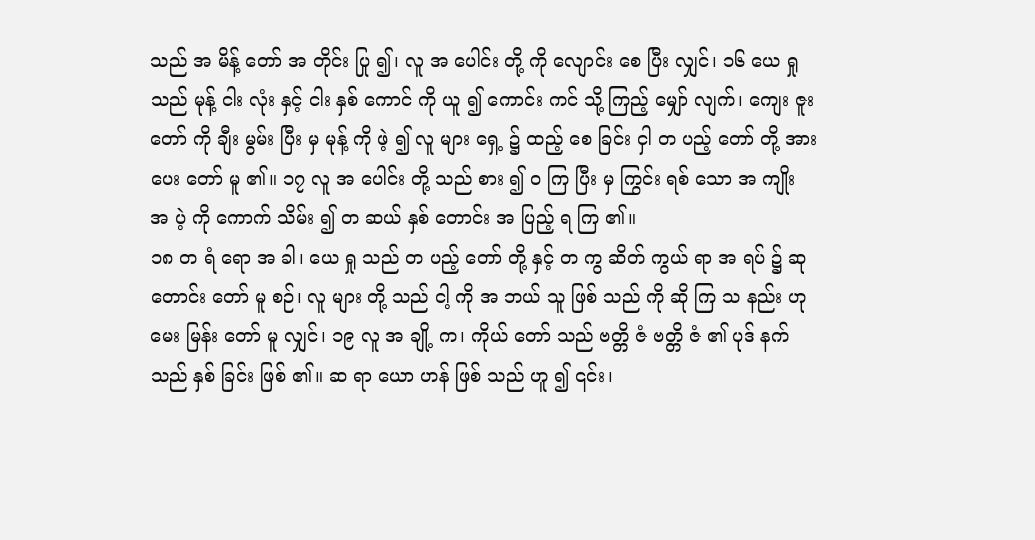သည် အ မိန့် တော် အ တိုင်း ပြု ၍၊ လူ အ ပေါင်း တို့ ကို လျောင်း စေ ပြီး လျှင်၊ ၁၆ ယေ ရှု သည် မုန့် ငါး လုံး နှင့် ငါး နှစ် ကောင် ကို ယူ ၍ ကောင်း ကင် သို့ ကြည့် မျှော် လျက်၊ ကျေး ဇူး တော် ကို ချီး မွမ်း ပြီး မှ မုန့် ကို ဖဲ့ ၍ လူ များ ရှေ့ ၌ ထည့် စေ ခြင်း ငှါ တ ပည့် တော် တို့ အား ပေး တော် မူ ၏။ ၁၇ လူ အ ပေါင်း တို့ သည် စား ၍ ဝ ကြ ပြီး မှ ကြွင်း ရစ် သော အ ကျိုး အ ပဲ့ ကို ကောက် သိမ်း ၍ တ ဆယ် နှစ် တောင်း အ ပြည့် ရ ကြ ၏။
၁၈ တ ရံ ရော အ ခါ၊ ယေ ရှု သည် တ ပည့် တော် တို့ နှင့် တ ကွ ဆိတ် ကွယ် ရာ အ ရပ် ၌ ဆု တောင်း တော် မူ စဉ်၊ လူ များ တို့ သည် ငါ့ ကို အ ဘယ် သူ ဖြစ် သည် ကို ဆို ကြ သ နည်း ဟု မေး မြန်း တော် မူ လျှင်၊ ၁၉ လူ အ ချို့ က၊ ကိုယ် တော် သည် ဗတ္တိ ဇံ ဗတ္တိ ဇံ ၏ ပုဒ် နက် သည် နှစ် ခြင်း ဖြစ် ၏။ ဆ ရာ ယော ဟန် ဖြစ် သည် ဟူ ၍ ၎င်း၊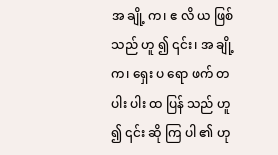အ ချို့ က၊ ဧ လိ ယ ဖြစ် သည် ဟူ ၍ ၎င်း၊ အ ချို့ က၊ ရှေး ပ ရော ဖက် တ ပါး ပါး ထ ပြန် သည် ဟူ ၍ ၎င်း ဆို ကြ ပါ ၏ ဟု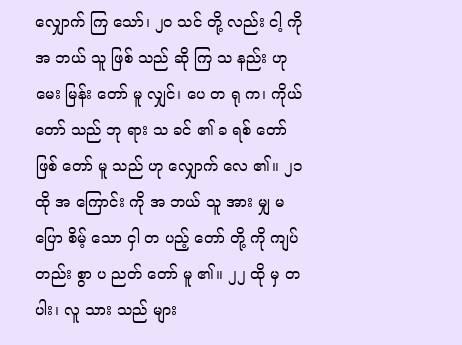လျှောက် ကြ သော်၊ ၂၀ သင် တို့ လည်း ငါ့ ကို အ ဘယ် သူ ဖြစ် သည် ဆို ကြ သ နည်း ဟု မေး မြန်း တော် မူ လျှင်၊ ပေ တ ရု က၊ ကိုယ် တော် သည် ဘု ရား သ ခင် ၏ ခ ရစ် တော် ဖြစ် တော် မူ သည် ဟု လျှောက် လေ ၏။ ၂၁ ထို အ ကြောင်း ကို အ ဘယ် သူ အား မျှ မ ပြော စိမ့် သော ငှါ တ ပည့် တော် တို့ ကို ကျပ် တည်း စွာ ပ ညတ် တော် မူ ၏။ ၂၂ ထို မှ တ ပါး၊ လူ သား သည် များ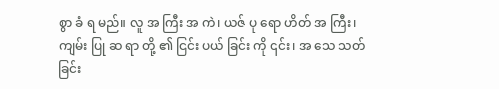စွာ ခံ ရ မည်။ လူ အ ကြီး အ ကဲ၊ ယဇ် ပု ရော ဟိတ် အ ကြီး၊ ကျမ်း ပြု ဆ ရာ တို့ ၏ ငြင်း ပယ် ခြင်း ကို ၎င်း၊ အ သေ သတ် ခြင်း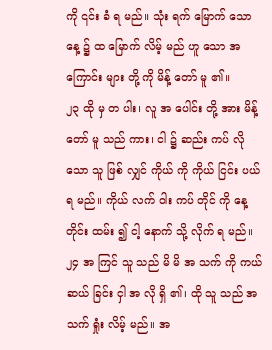ကို ၎င်း ခံ ရ မည်။ သုံး ရက် မြောက် သော နေ့ ၌ ထ မြောက် လိမ့် မည် ဟူ သော အ ကြောင်း များ တို့ ကို မိန့် တော် မူ ၏။
၂၃ ထို မှ တ ပါး၊ လူ အ ပေါင်း တို့ အား မိန့် တော် မူ သည် ကား၊ ငါ ၌ ဆည်း ကပ် လို သော သူ ဖြစ် လျှင် ကိုယ် ကို ကိုယ် ငြင်း ပယ် ရ မည်။ ကိုယ် လက် ဝါး ကပ် တိုင် ကို နေ့ တိုင်း ထမ်း ၍ ငါ့ နောက် သို့ လိုက် ရ မည်။ ၂၄ အ ကြင် သူ သည် မိ မိ အ သက် ကို ကယ် ဆယ် ခြင်း ငှါ အ လို ရှိ ၏၊ ထို သူ သည် အ သက် ရှုံး လိမ့် မည်။ အ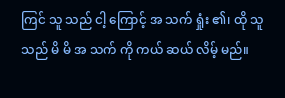ကြင် သူ သည် ငါ့ ကြောင့် အ သက် ရှုံး ၏၊ ထို သူ သည် မိ မိ အ သက် ကို ကယ် ဆယ် လိမ့် မည်။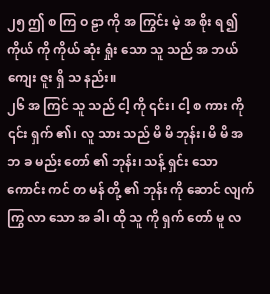၂၅ ဤ စ ကြ ဝ ဠာ ကို အ ကြွင်း မဲ့ အ စိုး ရ ၍ ကိုယ် ကို ကိုယ် ဆုံး ရှုံး သော သူ သည် အ ဘယ် ကျေး ဇူး ရှိ သ နည်း။
၂၆ အ ကြင် သူ သည် ငါ့ ကို ၎င်း၊ ငါ့ စ ကား ကို ၎င်း ရှက် ၏၊ လူ သား သည် မိ မိ ဘုန်း၊ မိ မိ အ ဘ ခ မည်း တော် ၏ ဘုန်း၊ သန့် ရှင်း သော ကောင်း ကင် တ မန် တို့ ၏ ဘုန်း ကို ဆောင် လျက် ကြွ လာ သော အ ခါ၊ ထို သူ ကို ရှက် တော် မူ လ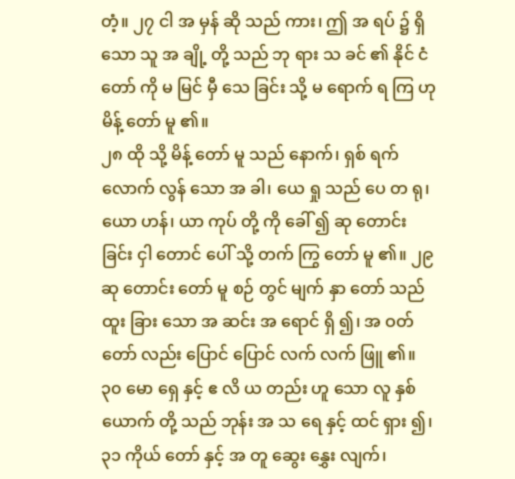တံ့။ ၂၇ ငါ အ မှန် ဆို သည် ကား၊ ဤ အ ရပ် ၌ ရှိ သော သူ အ ချို့ တို့ သည် ဘု ရား သ ခင် ၏ နိုင် ငံ တော် ကို မ မြင် မှီ သေ ခြင်း သို့ မ ရောက် ရ ကြ ဟု မိန့် တော် မူ ၏။
၂၈ ထို သို့ မိန့် တော် မူ သည် နောက်၊ ရှစ် ရက် လောက် လွန် သော အ ခါ၊ ယေ ရှု သည် ပေ တ ရု၊ ယော ဟန်၊ ယာ ကုပ် တို့ ကို ခေါ် ၍ ဆု တောင်း ခြင်း ငှါ တောင် ပေါ် သို့ တက် ကြွ တော် မူ ၏။ ၂၉ ဆု တောင်း တော် မူ စဉ် တွင် မျက် နှာ တော် သည် ထူး ခြား သော အ ဆင်း အ ရောင် ရှိ ၍၊ အ ဝတ် တော် လည်း ပြောင် ပြောင် လက် လက် ဖြူ ၏။ ၃၀ မော ရှေ နှင့် ဧ လိ ယ တည်း ဟူ သော လူ နှစ် ယောက် တို့ သည် ဘုန်း အ သ ရေ နှင့် ထင် ရှား ၍၊ ၃၁ ကိုယ် တော် နှင့် အ တူ ဆွေး နွှေး လျက်၊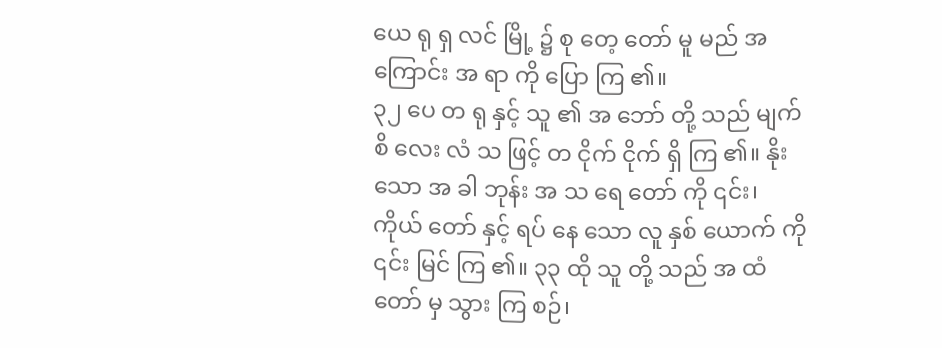ယေ ရု ရှ လင် မြို့ ၌ စု တေ့ တော် မူ မည် အ ကြောင်း အ ရာ ကို ပြော ကြ ၏။
၃၂ ပေ တ ရု နှင့် သူ ၏ အ ဘော် တို့ သည် မျက် စိ လေး လံ သ ဖြင့် တ ငိုက် ငိုက် ရှိ ကြ ၏။ နိုး သော အ ခါ ဘုန်း အ သ ရေ တော် ကို ၎င်း၊ ကိုယ် တော် နှင့် ရပ် နေ သော လူ နှစ် ယောက် ကို ၎င်း မြင် ကြ ၏။ ၃၃ ထို သူ တို့ သည် အ ထံ တော် မှ သွား ကြ စဉ်၊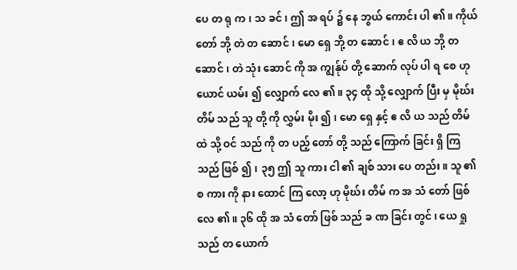ပေ တ ရု က၊ သ ခင်၊ ဤ အ ရပ် ၌ နေ ဘွယ် ကောင်း ပါ ၏။ ကိုယ် တော် ဘို့ တဲ တ ဆောင်၊ မော ရှေ ဘို့ တ ဆောင်၊ ဧ လိ ယ ဘို့ တ ဆောင်၊ တဲ သုံး ဆောင် ကို အ ကျွန်ုပ် တို့ ဆောက် လုပ် ပါ ရ စေ ဟု ယောင် ယမ်း ၍ လျှောက် လေ ၏။ ၃၄ ထို သို့ လျှောက် ပြီး မှ မိုဃ်း တိမ် သည် သူ တို့ ကို လွှမ်း မိုး ၍၊ မော ရှေ နှင့် ဧ လိ ယ သည် တိမ် ထဲ သို့ ဝင် သည် ကို တ ပည့် တော် တို့ သည် ကြောက် ခြင်း ရှိ ကြ သည် ဖြစ် ၍၊ ၃၅ ဤ သူ ကား ငါ ၏ ချစ် သား ပေ တည်း။ သူ ၏ စ ကား ကို နား ထောင် ကြ လော့ ဟု မိုဃ်း တိမ် က အ သံ တော် ဖြစ် လေ ၏။ ၃၆ ထို အ သံ တော် ဖြစ် သည် ခ ဏ ခြင်း တွင်၊ ယေ ရှု သည် တ ယောက်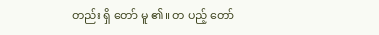တည်း ရှိ တော် မူ ၏။ တ ပည့် တော်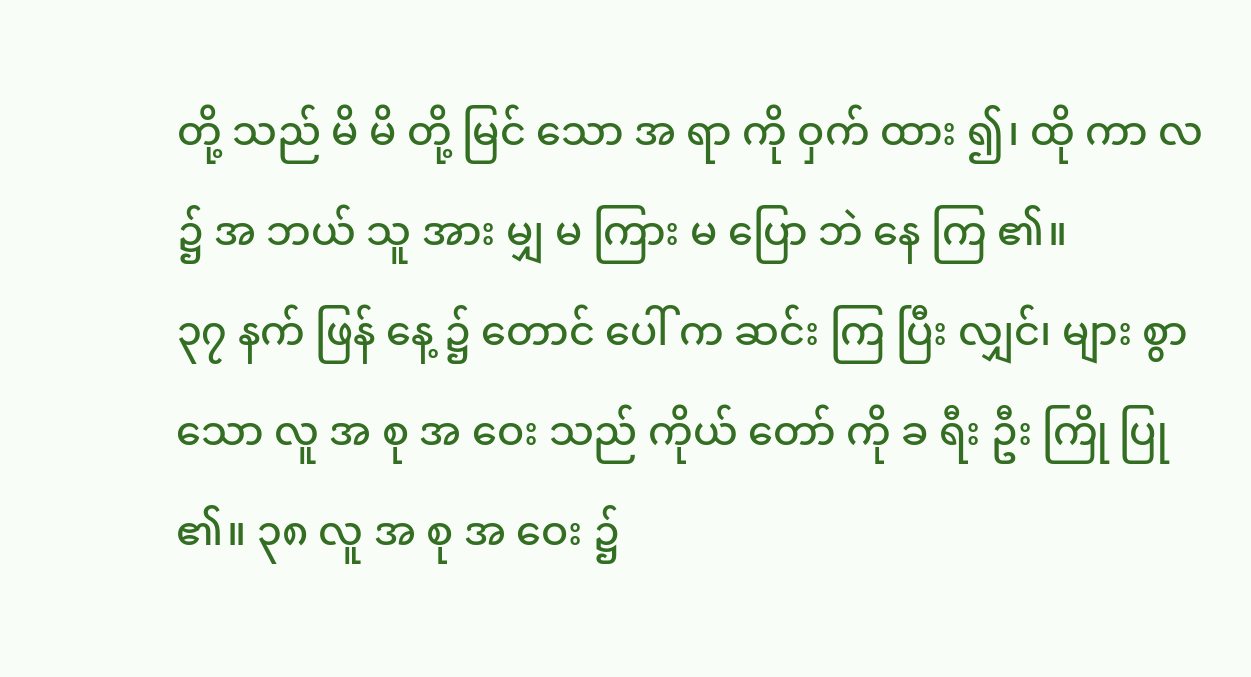တို့ သည် မိ မိ တို့ မြင် သော အ ရာ ကို ဝှက် ထား ၍၊ ထို ကာ လ ၌ အ ဘယ် သူ အား မျှ မ ကြား မ ပြော ဘဲ နေ ကြ ၏။
၃၇ နက် ဖြန် နေ့ ၌ တောင် ပေါ် က ဆင်း ကြ ပြီး လျှင်၊ များ စွာ သော လူ အ စု အ ဝေး သည် ကိုယ် တော် ကို ခ ရီး ဦး ကြို ပြု ၏။ ၃၈ လူ အ စု အ ဝေး ၌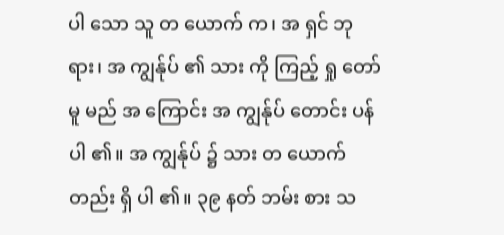ပါ သော သူ တ ယောက် က၊ အ ရှင် ဘု ရား၊ အ ကျွန်ုပ် ၏ သား ကို ကြည့် ရှု တော် မူ မည် အ ကြောင်း အ ကျွန်ုပ် တောင်း ပန် ပါ ၏။ အ ကျွန်ုပ် ၌ သား တ ယောက် တည်း ရှိ ပါ ၏။ ၃၉ နတ် ဘမ်း စား သ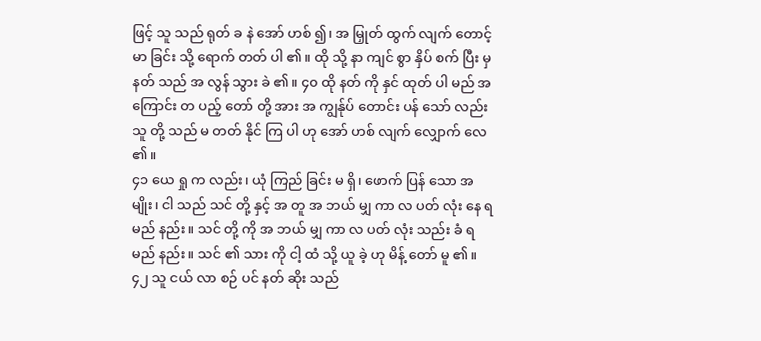ဖြင့် သူ သည် ရုတ် ခ နဲ အော် ဟစ် ၍၊ အ မြှုတ် ထွက် လျက် တောင့် မာ ခြင်း သို့ ရောက် တတ် ပါ ၏။ ထို သို့ နာ ကျင် စွာ နှိပ် စက် ပြီး မှ နတ် သည် အ လွန် သွား ခဲ ၏။ ၄၀ ထို နတ် ကို နှင် ထုတ် ပါ မည် အ ကြောင်း တ ပည့် တော် တို့ အား အ ကျွန်ုပ် တောင်း ပန် သော် လည်း သူ တို့ သည် မ တတ် နိုင် ကြ ပါ ဟု အော် ဟစ် လျက် လျှောက် လေ ၏။
၄၁ ယေ ရှု က လည်း၊ ယုံ ကြည် ခြင်း မ ရှိ၊ ဖောက် ပြန် သော အ မျိုး၊ ငါ သည် သင် တို့ နှင့် အ တူ အ ဘယ် မျှ ကာ လ ပတ် လုံး နေ ရ မည် နည်း။ သင် တို့ ကို အ ဘယ် မျှ ကာ လ ပတ် လုံး သည်း ခံ ရ မည် နည်း။ သင် ၏ သား ကို ငါ့ ထံ သို့ ယူ ခဲ့ ဟု မိန့် တော် မူ ၏။ ၄၂ သူ ငယ် လာ စဉ် ပင် နတ် ဆိုး သည်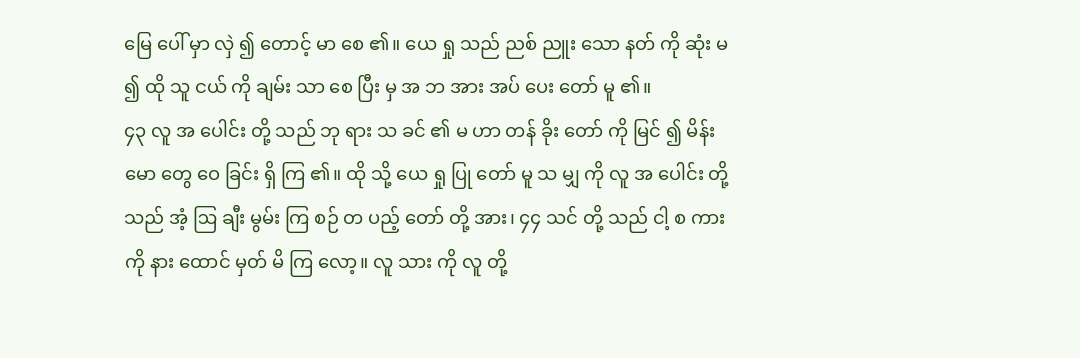မြေ ပေါ် မှာ လှဲ ၍ တောင့် မာ စေ ၏။ ယေ ရှု သည် ညစ် ညူး သော နတ် ကို ဆုံး မ ၍ ထို သူ ငယ် ကို ချမ်း သာ စေ ပြီး မှ အ ဘ အား အပ် ပေး တော် မူ ၏။
၄၃ လူ အ ပေါင်း တို့ သည် ဘု ရား သ ခင် ၏ မ ဟာ တန် ခိုး တော် ကို မြင် ၍ မိန်း မော တွေ ဝေ ခြင်း ရှိ ကြ ၏။ ထို သို့ ယေ ရှု ပြု တော် မူ သ မျှ ကို လူ အ ပေါင်း တို့ သည် အံ့ ဩ ချီး မွမ်း ကြ စဉ် တ ပည့် တော် တို့ အား၊ ၄၄ သင် တို့ သည် ငါ့ စ ကား ကို နား ထောင် မှတ် မိ ကြ လော့။ လူ သား ကို လူ တို့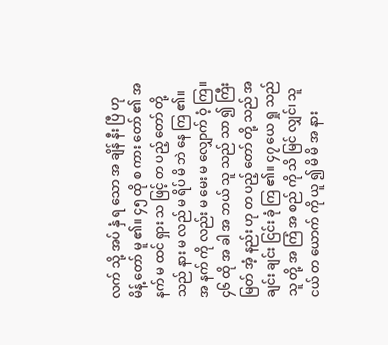လက် သို့ အပ် နှံ ရ သော အ ချိန် နီး ပြီ ဟု မိန့် တော် မူ ၏။ ၄၅ ထို စ ကား တော် ၏ အ နက် မ ထင် ရှား သ ဖြင့် တ ပည့် တော် တို့ သည် နား မ လည် မ ရိပ် မိ ဘဲ နေ ကြ ၏။ အ နက် ကို လည်း မ မေး မ လျှောက် ဝံ့ ကြ။
၄၆ ထို အ ခါ အ ဘယ် သူ သည် သာ ၍ ကြီး မြတ် အံ့ နည်း ဟု တ ပည့် တော် တို့ သည် အ ချင်း ချင်း ငြင်း ခုံ ကြ ၏။ ၄၇ ယေ ရှု သည် သူ တို့ အ ကြံ အ စည် ကို သိ မြင် လျှင်၊ သူ ငယ် တ ယောက် ကို ယူ ၍ မိ မိ အ နား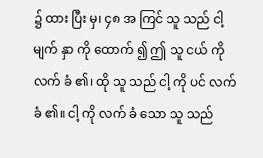၌ ထား ပြီး မှ၊ ၄၈ အ ကြင် သူ သည် ငါ့ မျက် နှာ ကို ထောက် ၍ ဤ သူ ငယ် ကို လက် ခံ ၏၊ ထို သူ သည် ငါ့ ကို ပင် လက် ခံ ၏။ ငါ့ ကို လက် ခံ သော သူ သည်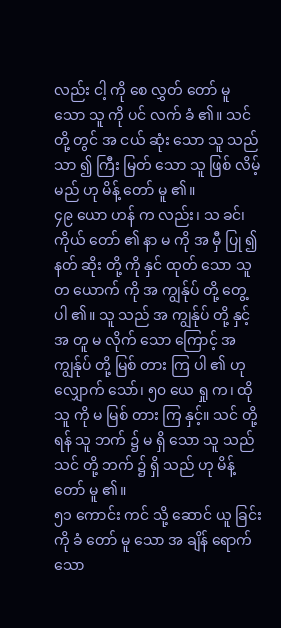လည်း ငါ့ ကို စေ လွှတ် တော် မူ သော သူ ကို ပင် လက် ခံ ၏။ သင် တို့ တွင် အ ငယ် ဆုံး သော သူ သည် သာ ၍ ကြီး မြတ် သော သူ ဖြစ် လိမ့် မည် ဟု မိန့် တော် မူ ၏။
၄၉ ယော ဟန် က လည်း၊ သ ခင်၊ ကိုယ် တော် ၏ နာ မ ကို အ မှီ ပြု ၍ နတ် ဆိုး တို့ ကို နှင် ထုတ် သော သူ တ ယောက် ကို အ ကျွန်ုပ် တို့ တွေ့ ပါ ၏။ သူ သည် အ ကျွန်ုပ် တို့ နှင့် အ တူ မ လိုက် သော ကြောင့် အ ကျွန်ုပ် တို့ မြစ် တား ကြ ပါ ၏ ဟု လျှောက် သော်၊ ၅၀ ယေ ရှု က၊ ထို သူ ကို မ မြစ် တား ကြ နှင့်။ သင် တို့ ရန် သူ ဘက် ၌ မ ရှိ သော သူ သည် သင် တို့ ဘက် ၌ ရှိ သည် ဟု မိန့် တော် မူ ၏။
၅၁ ကောင်း ကင် သို့ ဆောင် ယူ ခြင်း ကို ခံ တော် မူ သော အ ချိန် ရောက် သော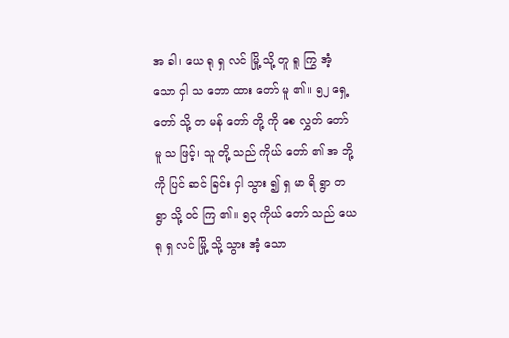အ ခါ၊ ယေ ရု ရှ လင် မြို့ သို့ တူ ရူ ကြွ အံ့ သော ငှါ သ ဘော ထား တော် မူ ၏။ ၅၂ ရှေ့ တော် သို့ တ မန် တော် တို့ ကို စေ လွှတ် တော် မူ သ ဖြင့်၊ သူ တို့ သည် ကိုယ် တော် ၏ အ ဘို့ ကို ပြင် ဆင် ခြင်း ငှါ သွား ၍ ရှ မာ ရိ ရွာ တ ရွာ သို့ ဝင် ကြ ၏။ ၅၃ ကိုယ် တော် သည် ယေ ရု ရှ လင် မြို့ သို့ သွား အံ့ သော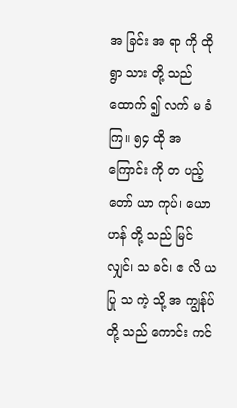အ ခြင်း အ ရာ ကို ထို ရွာ သား တို့ သည် ထောက် ၍ လက် မ ခံ ကြ။ ၅၄ ထို အ ကြောင်း ကို တ ပည့် တော် ယာ ကုပ်၊ ယော ဟန် တို့ သည် မြင် လျှင်၊ သ ခင်၊ ဧ လိ ယ ပြု သ ကဲ့ သို့ အ ကျွန်ုပ် တို့ သည် ကောင်း ကင်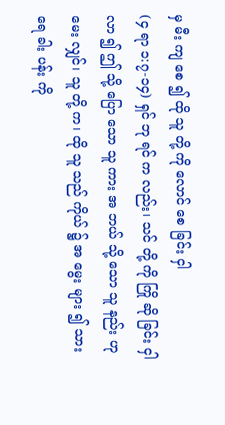မှ မီး ကျ စေ ၍ ထို သူ တို့ ကို လောင် စေ ခြင်း ငှါ
(၄ ရာ ၁:၇-၁၄) ရှင် ဘု ရင် က လည်း၊ သင် တို့ ကို ကြို ဆို ခြင်း ငှါ လာ ၍ ဤ သို့ ပြော သော သူ ကား အ ဘယ် သို့ သော သူ နည်း ဟု မေး လျှင်၊ သူ တို့ က၊ ထို သူ သည် ကိုယ် ၌ အ မွေး များ ၍ သား ရေ ခါး ပန်း ကို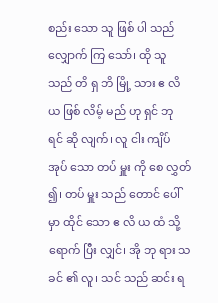စည်း သော သူ ဖြစ် ပါ သည် လျှောက် ကြ သော်၊ ထို သူ သည် တိ ရှ ဘိ မြို့ သား ဧ လိ ယ ဖြစ် လိမ့် မည် ဟု ရှင် ဘု ရင် ဆို လျက်၊ လူ ငါး ကျိပ် အုပ် သော တပ် မှူး ကို စေ လွှတ် ၍၊ တပ် မှူး သည် တောင် ပေါ် မှာ ထိုင် သော ဧ လိ ယ ထံ သို့ ရောက် ပြီး လျှင်၊ အို ဘု ရား သ ခင် ၏ လူ၊ သင် သည် ဆင်း ရ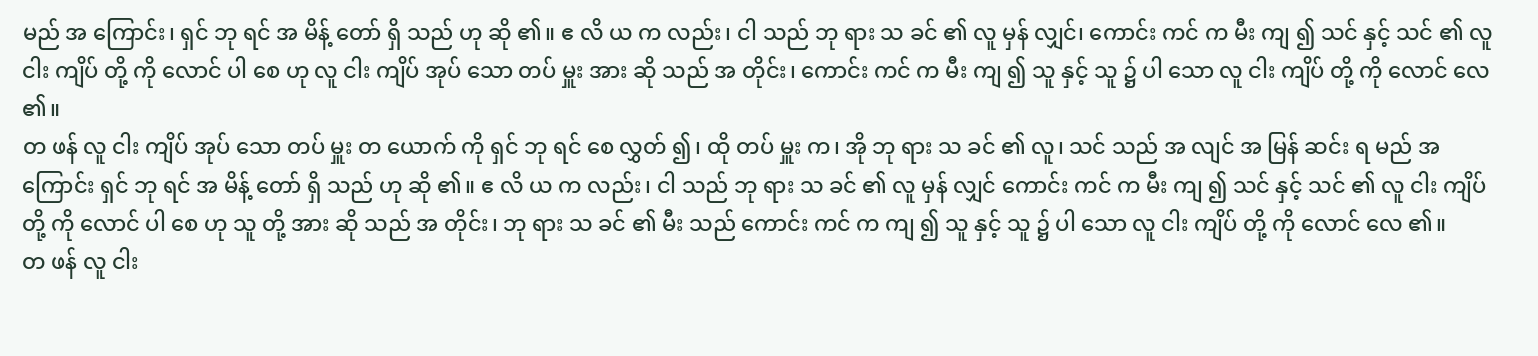မည် အ ကြောင်း၊ ရှင် ဘု ရင် အ မိန့် တော် ရှိ သည် ဟု ဆို ၏။ ဧ လိ ယ က လည်း၊ ငါ သည် ဘု ရား သ ခင် ၏ လူ မှန် လျှင်၊ ကောင်း ကင် က မီး ကျ ၍ သင် နှင့် သင် ၏ လူ ငါး ကျိပ် တို့ ကို လောင် ပါ စေ ဟု လူ ငါး ကျိပ် အုပ် သော တပ် မှူး အား ဆို သည် အ တိုင်း၊ ကောင်း ကင် က မီး ကျ ၍ သူ နှင့် သူ ၌ ပါ သော လူ ငါး ကျိပ် တို့ ကို လောင် လေ ၏။
တ ဖန် လူ ငါး ကျိပ် အုပ် သော တပ် မှူး တ ယောက် ကို ရှင် ဘု ရင် စေ လွှတ် ၍၊ ထို တပ် မှူး က၊ အို ဘု ရား သ ခင် ၏ လူ၊ သင် သည် အ လျင် အ မြန် ဆင်း ရ မည် အ ကြောင်း ရှင် ဘု ရင် အ မိန့် တော် ရှိ သည် ဟု ဆို ၏။ ဧ လိ ယ က လည်း၊ ငါ သည် ဘု ရား သ ခင် ၏ လူ မှန် လျှင် ကောင်း ကင် က မီး ကျ ၍ သင် နှင့် သင် ၏ လူ ငါး ကျိပ် တို့ ကို လောင် ပါ စေ ဟု သူ တို့ အား ဆို သည် အ တိုင်း၊ ဘု ရား သ ခင် ၏ မီး သည် ကောင်း ကင် က ကျ ၍ သူ နှင့် သူ ၌ ပါ သော လူ ငါး ကျိပ် တို့ ကို လောင် လေ ၏။
တ ဖန် လူ ငါး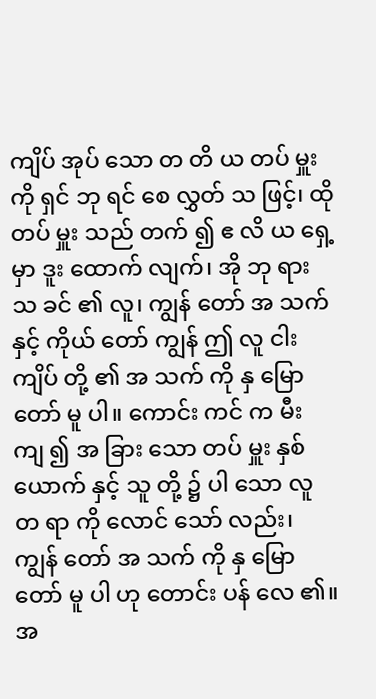ကျိပ် အုပ် သော တ တိ ယ တပ် မှူး ကို ရှင် ဘု ရင် စေ လွှတ် သ ဖြင့်၊ ထို တပ် မှူး သည် တက် ၍ ဧ လိ ယ ရှေ့ မှာ ဒူး ထောက် လျက်၊ အို ဘု ရား သ ခင် ၏ လူ၊ ကျွန် တော် အ သက် နှင့် ကိုယ် တော် ကျွန် ဤ လူ ငါး ကျိပ် တို့ ၏ အ သက် ကို နှ မြော တော် မူ ပါ။ ကောင်း ကင် က မီး ကျ ၍ အ ခြား သော တပ် မှူး နှစ် ယောက် နှင့် သူ တို့ ၌ ပါ သော လူ တ ရာ ကို လောင် သော် လည်း၊ ကျွန် တော် အ သက် ကို နှ မြော တော် မူ ပါ ဟု တောင်း ပန် လေ ၏။
အ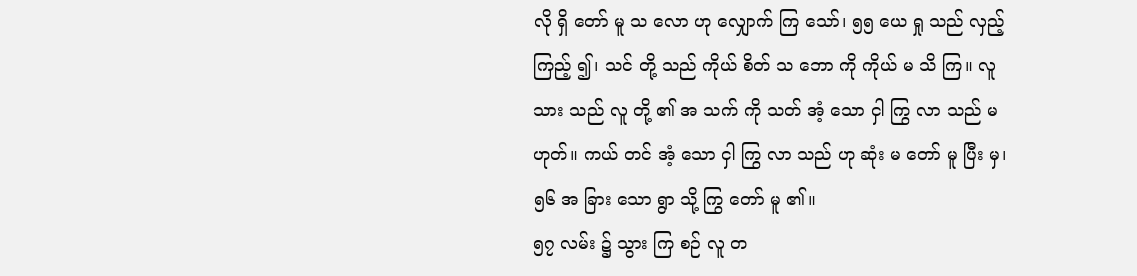လို ရှိ တော် မူ သ လော ဟု လျှောက် ကြ သော်၊ ၅၅ ယေ ရှု သည် လှည့် ကြည့် ၍၊ သင် တို့ သည် ကိုယ် စိတ် သ ဘော ကို ကိုယ် မ သိ ကြ။ လူ သား သည် လူ တို့ ၏ အ သက် ကို သတ် အံ့ သော ငှါ ကြွ လာ သည် မ ဟုတ်။ ကယ် တင် အံ့ သော ငှါ ကြွ လာ သည် ဟု ဆုံး မ တော် မူ ပြီး မှ၊ ၅၆ အ ခြား သော ရွာ သို့ ကြွ တော် မူ ၏။
၅၇ လမ်း ၌ သွား ကြ စဉ် လူ တ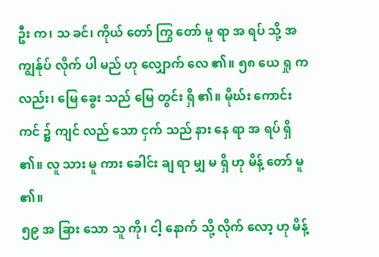ဦး က၊ သ ခင်၊ ကိုယ် တော် ကြွ တော် မူ ရာ အ ရပ် သို့ အ ကျွန်ုပ် လိုက် ပါ မည် ဟု လျှောက် လေ ၏။ ၅၈ ယေ ရှု က လည်း၊ မြေ ခွေး သည် မြေ တွင်း ရှိ ၏။ မိုဃ်း ကောင်း ကင် ၌ ကျင် လည် သော ငှက် သည် နား နေ ရာ အ ရပ် ရှိ ၏။ လူ သား မူ ကား ခေါင်း ချ ရာ မျှ မ ရှိ ဟု မိန့် တော် မူ ၏။
၅၉ အ ခြား သော သူ ကို၊ ငါ့ နောက် သို့ လိုက် လော့ ဟု မိန့်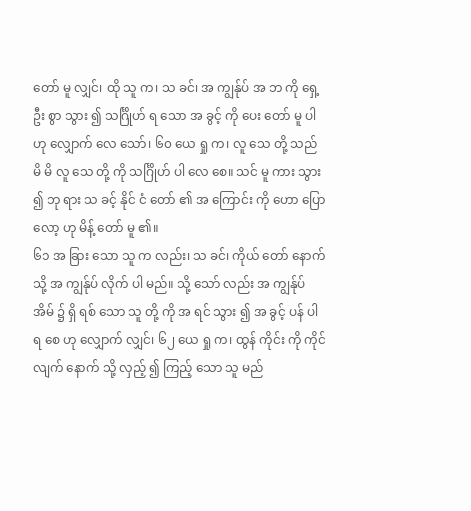တော် မူ လျှင်၊ ထို သူ က၊ သ ခင်၊ အ ကျွန်ုပ် အ ဘ ကို ရှေ့ ဦး စွာ သွား ၍ သင်္ဂြိုဟ် ရ သော အ ခွင့် ကို ပေး တော် မူ ပါ ဟု လျှောက် လေ သော်၊ ၆၀ ယေ ရှု က၊ လူ သေ တို့ သည် မိ မိ လူ သေ တို့ ကို သင်္ဂြိုဟ် ပါ လေ စေ။ သင် မူ ကား သွား ၍ ဘု ရား သ ခင့် နိုင် ငံ တော် ၏ အ ကြောင်း ကို ဟော ပြော လော့ ဟု မိန့် တော် မူ ၏။
၆၁ အ ခြား သော သူ က လည်း၊ သ ခင်၊ ကိုယ် တော် နောက် သို့ အ ကျွန်ုပ် လိုက် ပါ မည်။ သို့ သော် လည်း အ ကျွန်ုပ် အိမ် ၌ ရှိ ရစ် သော သူ တို့ ကို အ ရင် သွား ၍ အ ခွင့် ပန် ပါ ရ စေ ဟု လျှောက် လျှင်၊ ၆၂ ယေ ရှု က၊ ထွန် ကိုင်း ကို ကိုင် လျက် နောက် သို့ လှည့် ၍ ကြည့် သော သူ မည်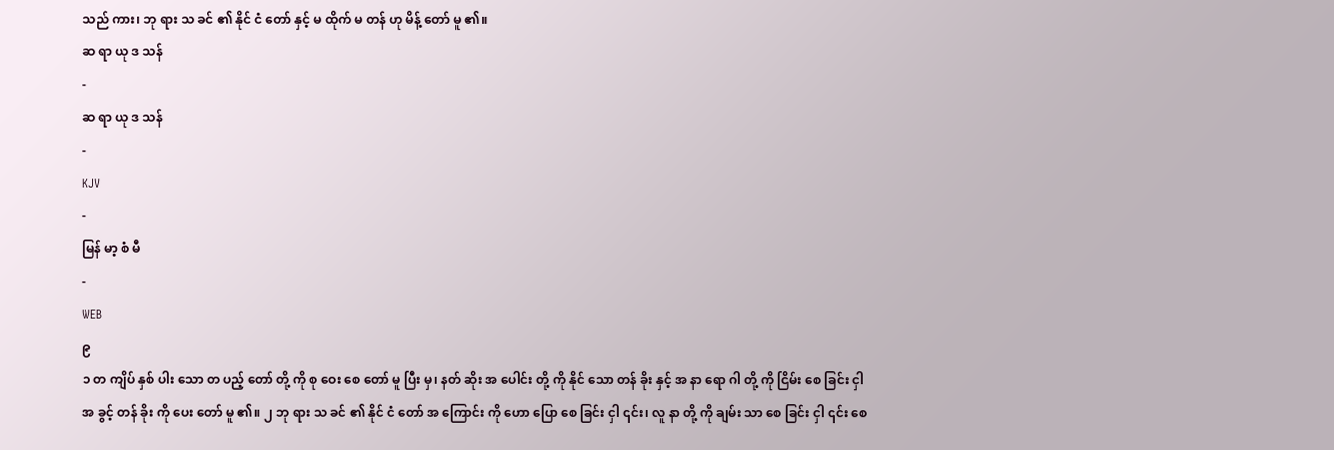သည် ကား၊ ဘု ရား သ ခင် ၏ နိုင် ငံ တော် နှင့် မ ထိုက် မ တန် ဟု မိန့် တော် မူ ၏။
ဆ ရာ ယု ဒ သန်
-
ဆ ရာ ယု ဒ သန်
-
KJV
-
မြန် မာ့ စံ မီ
-
WEB
၉
၁ တ ကျိပ် နှစ် ပါး သော တ ပည့် တော် တို့ ကို စု ဝေး စေ တော် မူ ပြီး မှ၊ နတ် ဆိုး အ ပေါင်း တို့ ကို နိုင် သော တန် ခိုး နှင့် အ နာ ရော ဂါ တို့ ကို ငြိမ်း စေ ခြင်း ငှါ အ ခွင့် တန် ခိုး ကို ပေး တော် မူ ၏။ ၂ ဘု ရား သ ခင် ၏ နိုင် ငံ တော် အ ကြောင်း ကို ဟော ပြော စေ ခြင်း ငှါ ၎င်း၊ လူ နာ တို့ ကို ချမ်း သာ စေ ခြင်း ငှါ ၎င်း စေ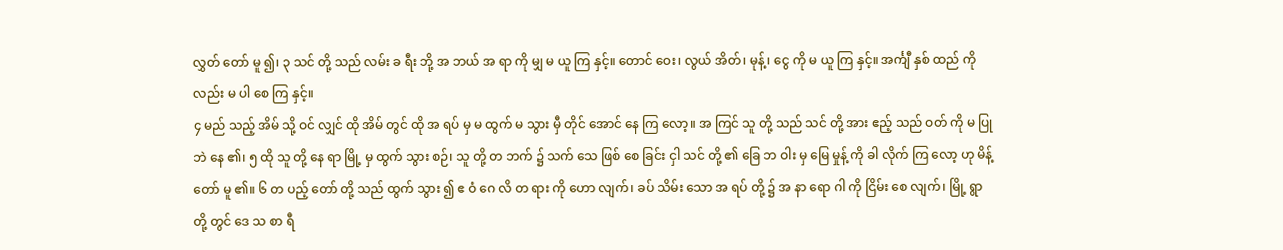လွှတ် တော် မူ ၍၊ ၃ သင် တို့ သည် လမ်း ခ ရီး ဘို့ အ ဘယ် အ ရာ ကို မျှ မ ယူ ကြ နှင့်။ တောင် ဝေး၊ လွယ် အိတ်၊ မုန့်၊ ငွေ ကို မ ယူ ကြ နှင့်။ အင်္ကျီ နှစ် ထည် ကို လည်း မ ပါ စေ ကြ နှင့်။
၄ မည် သည့် အိမ် သို့ ဝင် လျှင် ထို အိမ် တွင် ထို အ ရပ် မှ မ ထွက် မ သွား မှီ တိုင် အောင် နေ ကြ လော့။ အ ကြင် သူ တို့ သည် သင် တို့ အား ဧည့် သည် ဝတ် ကို မ ပြု ဘဲ နေ ၏၊ ၅ ထို သူ တို့ နေ ရာ မြို့ မှ ထွက် သွား စဉ်၊ သူ တို့ တ ဘက် ၌ သက် သေ ဖြစ် စေ ခြင်း ငှါ သင် တို့ ၏ ခြေ ဘ ဝါး မှ မြေ မှုန့် ကို ခါ လိုက် ကြ လော့ ဟု မိန့် တော် မူ ၏။ ၆ တ ပည့် တော် တို့ သည် ထွက် သွား ၍ ဧ ဝံ ဂေ လိ တ ရား ကို ဟော လျက်၊ ခပ် သိမ်း သော အ ရပ် တို့ ၌ အ နာ ရော ဂါ ကို ငြိမ်း စေ လျက်၊ မြို့ ရွာ တို့ တွင် ဒေ သ စာ ရီ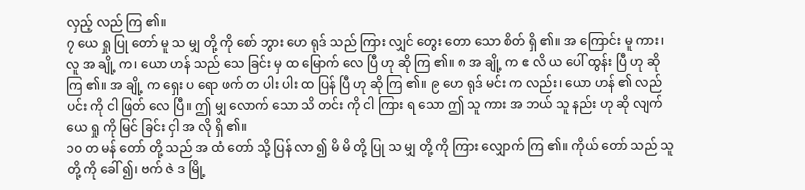လှည့် လည် ကြ ၏။
၇ ယေ ရှု ပြု တော် မူ သ မျှ တို့ ကို စော် ဘွား ဟေ ရုဒ် သည် ကြား လျှင် တွေး တော သော စိတ် ရှိ ၏။ အ ကြောင်း မူ ကား၊ လူ အ ချို့ က၊ ယော ဟန် သည် သေ ခြင်း မှ ထ မြောက် လေ ပြီ ဟု ဆို ကြ ၏။ ၈ အ ချို့ က ဧ လိ ယ ပေါ် ထွန်း ပြီ ဟု ဆို ကြ ၏။ အ ချို့ က ရှေး ပ ရော ဖက် တ ပါး ပါး ထ ပြန် ပြီ ဟု ဆို ကြ ၏။ ၉ ဟေ ရုဒ် မင်း က လည်း၊ ယော ဟန် ၏ လည် ပင်း ကို ငါ ဖြတ် လေ ပြီ။ ဤ မျှ လောက် သော သိ တင်း ကို ငါ ကြား ရ သော ဤ သူ ကား အ ဘယ် သူ နည်း ဟု ဆို လျက် ယေ ရှု ကို မြင် ခြင်း ငှါ အ လို ရှိ ၏။
၁၀ တ မန် တော် တို့ သည် အ ထံ တော် သို့ ပြန် လာ ၍ မိ မိ တို့ ပြု သ မျှ တို့ ကို ကြား လျှောက် ကြ ၏။ ကိုယ် တော် သည် သူ တို့ ကို ခေါ် ၍၊ ဗက် ဇဲ ဒ မြို့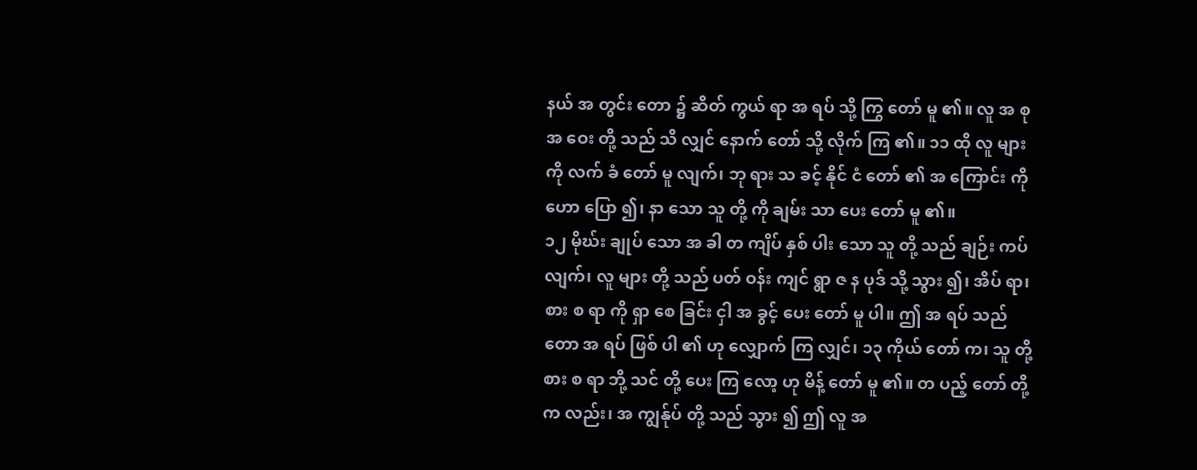နယ် အ တွင်း တော ၌ ဆိတ် ကွယ် ရာ အ ရပ် သို့ ကြွ တော် မူ ၏။ လူ အ စု အ ဝေး တို့ သည် သိ လျှင် နောက် တော် သို့ လိုက် ကြ ၏။ ၁၁ ထို လူ များ ကို လက် ခံ တော် မူ လျက်၊ ဘု ရား သ ခင့် နိုင် ငံ တော် ၏ အ ကြောင်း ကို ဟော ပြော ၍၊ နာ သော သူ တို့ ကို ချမ်း သာ ပေး တော် မူ ၏။
၁၂ မိုဃ်း ချုပ် သော အ ခါ တ ကျိပ် နှစ် ပါး သော သူ တို့ သည် ချဉ်း ကပ် လျက်၊ လူ များ တို့ သည် ပတ် ဝန်း ကျင် ရွာ ဇ န ပုဒ် သို့ သွား ၍၊ အိပ် ရာ၊ စား စ ရာ ကို ရှာ စေ ခြင်း ငှါ အ ခွင့် ပေး တော် မူ ပါ။ ဤ အ ရပ် သည် တော အ ရပ် ဖြစ် ပါ ၏ ဟု လျှောက် ကြ လျှင်၊ ၁၃ ကိုယ် တော် က၊ သူ တို့ စား စ ရာ ဘို့ သင် တို့ ပေး ကြ လော့ ဟု မိန့် တော် မူ ၏။ တ ပည့် တော် တို့ က လည်း၊ အ ကျွန်ုပ် တို့ သည် သွား ၍ ဤ လူ အ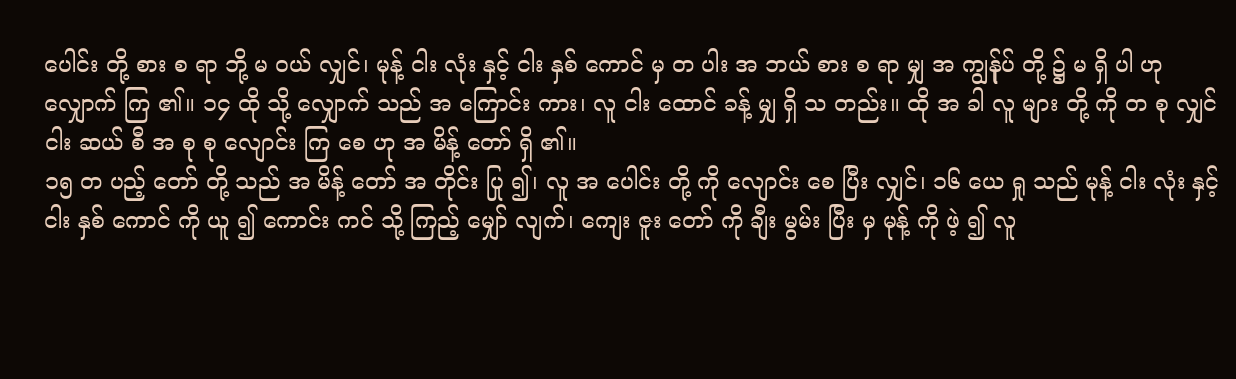ပေါင်း တို့ စား စ ရာ ဘို့ မ ဝယ် လျှင်၊ မုန့် ငါး လုံး နှင့် ငါး နှစ် ကောင် မှ တ ပါး အ ဘယ် စား စ ရာ မျှ အ ကျွန်ုပ် တို့ ၌ မ ရှိ ပါ ဟု လျှောက် ကြ ၏။ ၁၄ ထို သို့ လျှောက် သည် အ ကြောင်း ကား၊ လူ ငါး ထောင် ခန့် မျှ ရှိ သ တည်း။ ထို အ ခါ လူ များ တို့ ကို တ စု လျှင် ငါး ဆယ် စီ အ စု စု လျောင်း ကြ စေ ဟု အ မိန့် တော် ရှိ ၏။
၁၅ တ ပည့် တော် တို့ သည် အ မိန့် တော် အ တိုင်း ပြု ၍၊ လူ အ ပေါင်း တို့ ကို လျောင်း စေ ပြီး လျှင်၊ ၁၆ ယေ ရှု သည် မုန့် ငါး လုံး နှင့် ငါး နှစ် ကောင် ကို ယူ ၍ ကောင်း ကင် သို့ ကြည့် မျှော် လျက်၊ ကျေး ဇူး တော် ကို ချီး မွမ်း ပြီး မှ မုန့် ကို ဖဲ့ ၍ လူ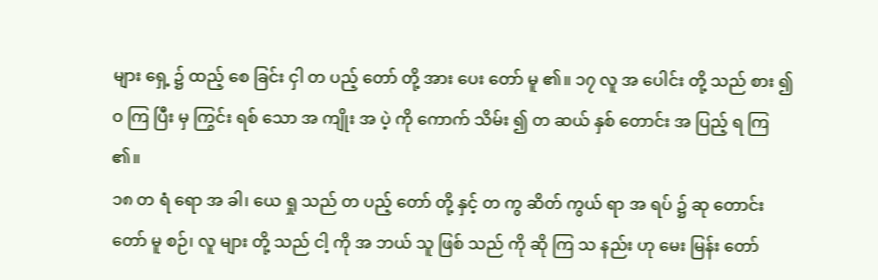များ ရှေ့ ၌ ထည့် စေ ခြင်း ငှါ တ ပည့် တော် တို့ အား ပေး တော် မူ ၏။ ၁၇ လူ အ ပေါင်း တို့ သည် စား ၍ ဝ ကြ ပြီး မှ ကြွင်း ရစ် သော အ ကျိုး အ ပဲ့ ကို ကောက် သိမ်း ၍ တ ဆယ် နှစ် တောင်း အ ပြည့် ရ ကြ ၏။
၁၈ တ ရံ ရော အ ခါ၊ ယေ ရှု သည် တ ပည့် တော် တို့ နှင့် တ ကွ ဆိတ် ကွယ် ရာ အ ရပ် ၌ ဆု တောင်း တော် မူ စဉ်၊ လူ များ တို့ သည် ငါ့ ကို အ ဘယ် သူ ဖြစ် သည် ကို ဆို ကြ သ နည်း ဟု မေး မြန်း တော်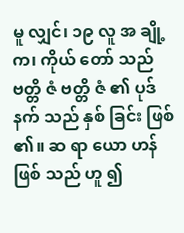မူ လျှင်၊ ၁၉ လူ အ ချို့ က၊ ကိုယ် တော် သည် ဗတ္တိ ဇံ ဗတ္တိ ဇံ ၏ ပုဒ် နက် သည် နှစ် ခြင်း ဖြစ် ၏။ ဆ ရာ ယော ဟန် ဖြစ် သည် ဟူ ၍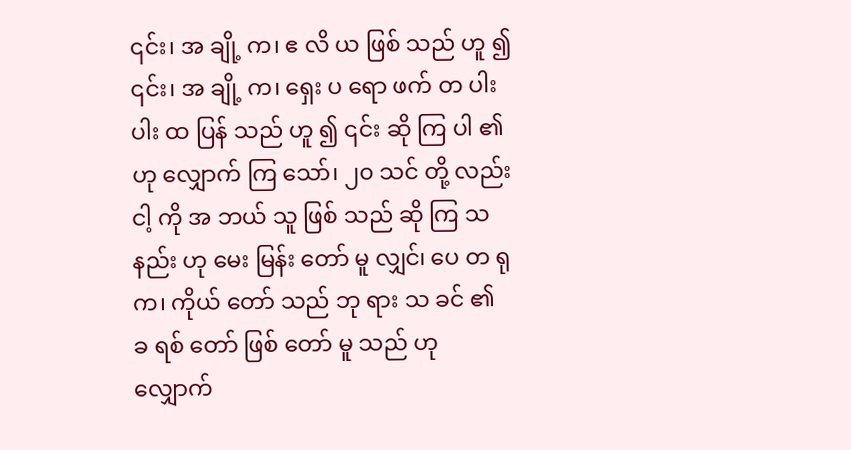၎င်း၊ အ ချို့ က၊ ဧ လိ ယ ဖြစ် သည် ဟူ ၍ ၎င်း၊ အ ချို့ က၊ ရှေး ပ ရော ဖက် တ ပါး ပါး ထ ပြန် သည် ဟူ ၍ ၎င်း ဆို ကြ ပါ ၏ ဟု လျှောက် ကြ သော်၊ ၂၀ သင် တို့ လည်း ငါ့ ကို အ ဘယ် သူ ဖြစ် သည် ဆို ကြ သ နည်း ဟု မေး မြန်း တော် မူ လျှင်၊ ပေ တ ရု က၊ ကိုယ် တော် သည် ဘု ရား သ ခင် ၏ ခ ရစ် တော် ဖြစ် တော် မူ သည် ဟု လျှောက်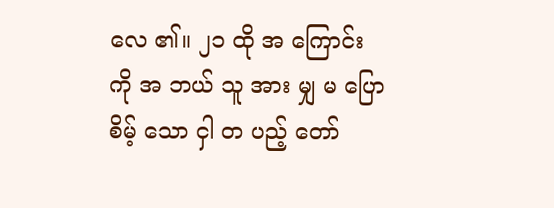လေ ၏။ ၂၁ ထို အ ကြောင်း ကို အ ဘယ် သူ အား မျှ မ ပြော စိမ့် သော ငှါ တ ပည့် တော်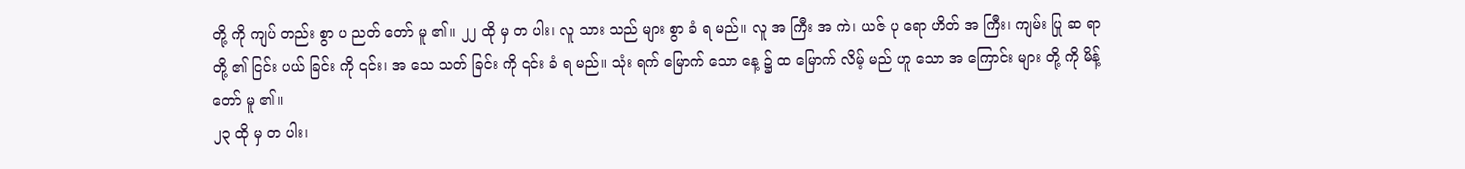တို့ ကို ကျပ် တည်း စွာ ပ ညတ် တော် မူ ၏။ ၂၂ ထို မှ တ ပါး၊ လူ သား သည် များ စွာ ခံ ရ မည်။ လူ အ ကြီး အ ကဲ၊ ယဇ် ပု ရော ဟိတ် အ ကြီး၊ ကျမ်း ပြု ဆ ရာ တို့ ၏ ငြင်း ပယ် ခြင်း ကို ၎င်း၊ အ သေ သတ် ခြင်း ကို ၎င်း ခံ ရ မည်။ သုံး ရက် မြောက် သော နေ့ ၌ ထ မြောက် လိမ့် မည် ဟူ သော အ ကြောင်း များ တို့ ကို မိန့် တော် မူ ၏။
၂၃ ထို မှ တ ပါး၊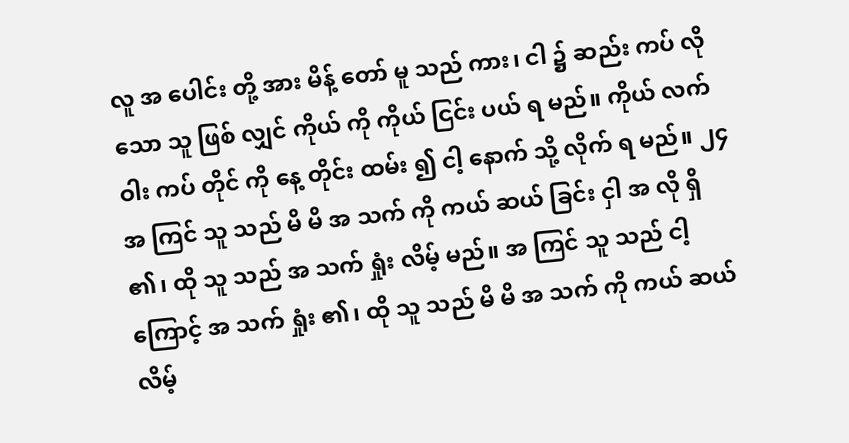လူ အ ပေါင်း တို့ အား မိန့် တော် မူ သည် ကား၊ ငါ ၌ ဆည်း ကပ် လို သော သူ ဖြစ် လျှင် ကိုယ် ကို ကိုယ် ငြင်း ပယ် ရ မည်။ ကိုယ် လက် ဝါး ကပ် တိုင် ကို နေ့ တိုင်း ထမ်း ၍ ငါ့ နောက် သို့ လိုက် ရ မည်။ ၂၄ အ ကြင် သူ သည် မိ မိ အ သက် ကို ကယ် ဆယ် ခြင်း ငှါ အ လို ရှိ ၏၊ ထို သူ သည် အ သက် ရှုံး လိမ့် မည်။ အ ကြင် သူ သည် ငါ့ ကြောင့် အ သက် ရှုံး ၏၊ ထို သူ သည် မိ မိ အ သက် ကို ကယ် ဆယ် လိမ့်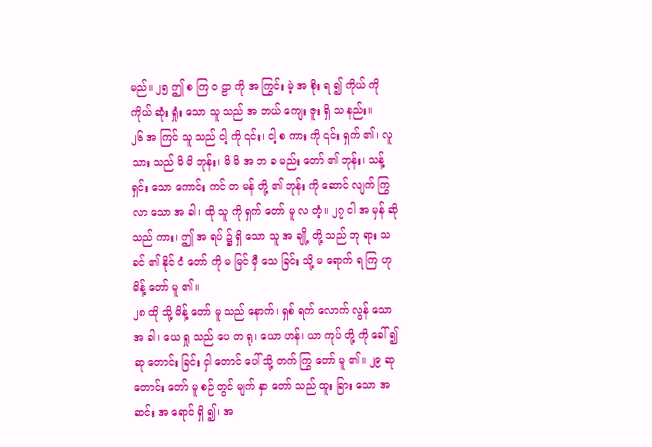မည်။ ၂၅ ဤ စ ကြ ဝ ဠာ ကို အ ကြွင်း မဲ့ အ စိုး ရ ၍ ကိုယ် ကို ကိုယ် ဆုံး ရှုံး သော သူ သည် အ ဘယ် ကျေး ဇူး ရှိ သ နည်း။
၂၆ အ ကြင် သူ သည် ငါ့ ကို ၎င်း၊ ငါ့ စ ကား ကို ၎င်း ရှက် ၏၊ လူ သား သည် မိ မိ ဘုန်း၊ မိ မိ အ ဘ ခ မည်း တော် ၏ ဘုန်း၊ သန့် ရှင်း သော ကောင်း ကင် တ မန် တို့ ၏ ဘုန်း ကို ဆောင် လျက် ကြွ လာ သော အ ခါ၊ ထို သူ ကို ရှက် တော် မူ လ တံ့။ ၂၇ ငါ အ မှန် ဆို သည် ကား၊ ဤ အ ရပ် ၌ ရှိ သော သူ အ ချို့ တို့ သည် ဘု ရား သ ခင် ၏ နိုင် ငံ တော် ကို မ မြင် မှီ သေ ခြင်း သို့ မ ရောက် ရ ကြ ဟု မိန့် တော် မူ ၏။
၂၈ ထို သို့ မိန့် တော် မူ သည် နောက်၊ ရှစ် ရက် လောက် လွန် သော အ ခါ၊ ယေ ရှု သည် ပေ တ ရု၊ ယော ဟန်၊ ယာ ကုပ် တို့ ကို ခေါ် ၍ ဆု တောင်း ခြင်း ငှါ တောင် ပေါ် သို့ တက် ကြွ တော် မူ ၏။ ၂၉ ဆု တောင်း တော် မူ စဉ် တွင် မျက် နှာ တော် သည် ထူး ခြား သော အ ဆင်း အ ရောင် ရှိ ၍၊ အ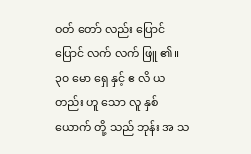ဝတ် တော် လည်း ပြောင် ပြောင် လက် လက် ဖြူ ၏။ ၃၀ မော ရှေ နှင့် ဧ လိ ယ တည်း ဟူ သော လူ နှစ် ယောက် တို့ သည် ဘုန်း အ သ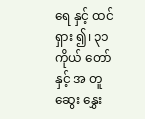ရေ နှင့် ထင် ရှား ၍၊ ၃၁ ကိုယ် တော် နှင့် အ တူ ဆွေး နွှေး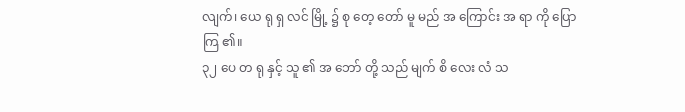လျက်၊ ယေ ရု ရှ လင် မြို့ ၌ စု တေ့ တော် မူ မည် အ ကြောင်း အ ရာ ကို ပြော ကြ ၏။
၃၂ ပေ တ ရု နှင့် သူ ၏ အ ဘော် တို့ သည် မျက် စိ လေး လံ သ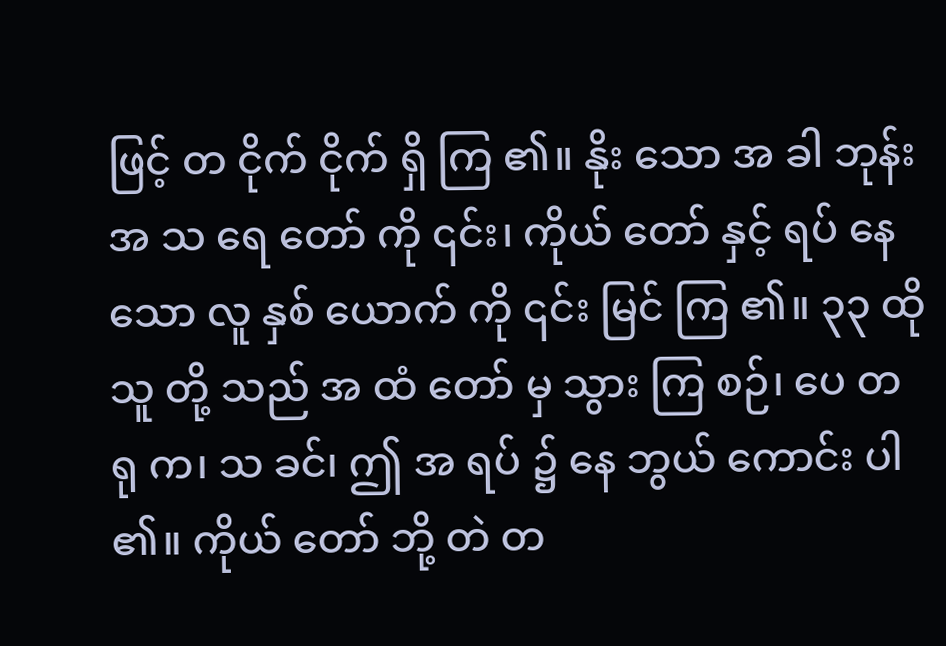ဖြင့် တ ငိုက် ငိုက် ရှိ ကြ ၏။ နိုး သော အ ခါ ဘုန်း အ သ ရေ တော် ကို ၎င်း၊ ကိုယ် တော် နှင့် ရပ် နေ သော လူ နှစ် ယောက် ကို ၎င်း မြင် ကြ ၏။ ၃၃ ထို သူ တို့ သည် အ ထံ တော် မှ သွား ကြ စဉ်၊ ပေ တ ရု က၊ သ ခင်၊ ဤ အ ရပ် ၌ နေ ဘွယ် ကောင်း ပါ ၏။ ကိုယ် တော် ဘို့ တဲ တ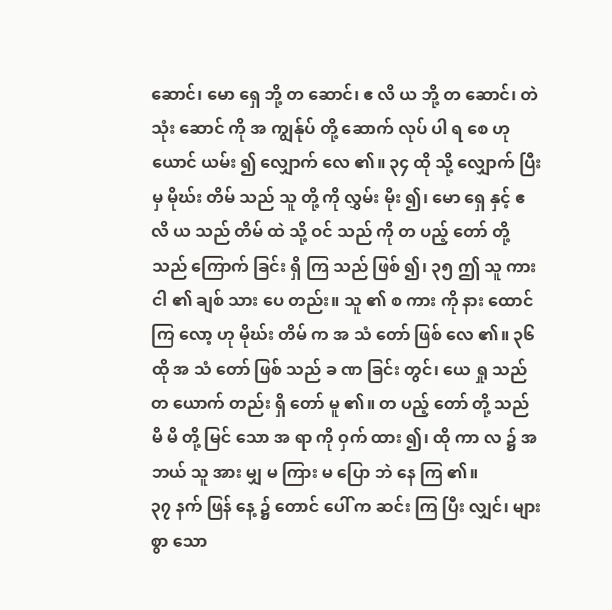ဆောင်၊ မော ရှေ ဘို့ တ ဆောင်၊ ဧ လိ ယ ဘို့ တ ဆောင်၊ တဲ သုံး ဆောင် ကို အ ကျွန်ုပ် တို့ ဆောက် လုပ် ပါ ရ စေ ဟု ယောင် ယမ်း ၍ လျှောက် လေ ၏။ ၃၄ ထို သို့ လျှောက် ပြီး မှ မိုဃ်း တိမ် သည် သူ တို့ ကို လွှမ်း မိုး ၍၊ မော ရှေ နှင့် ဧ လိ ယ သည် တိမ် ထဲ သို့ ဝင် သည် ကို တ ပည့် တော် တို့ သည် ကြောက် ခြင်း ရှိ ကြ သည် ဖြစ် ၍၊ ၃၅ ဤ သူ ကား ငါ ၏ ချစ် သား ပေ တည်း။ သူ ၏ စ ကား ကို နား ထောင် ကြ လော့ ဟု မိုဃ်း တိမ် က အ သံ တော် ဖြစ် လေ ၏။ ၃၆ ထို အ သံ တော် ဖြစ် သည် ခ ဏ ခြင်း တွင်၊ ယေ ရှု သည် တ ယောက် တည်း ရှိ တော် မူ ၏။ တ ပည့် တော် တို့ သည် မိ မိ တို့ မြင် သော အ ရာ ကို ဝှက် ထား ၍၊ ထို ကာ လ ၌ အ ဘယ် သူ အား မျှ မ ကြား မ ပြော ဘဲ နေ ကြ ၏။
၃၇ နက် ဖြန် နေ့ ၌ တောင် ပေါ် က ဆင်း ကြ ပြီး လျှင်၊ များ စွာ သော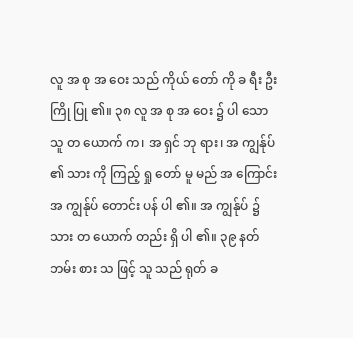လူ အ စု အ ဝေး သည် ကိုယ် တော် ကို ခ ရီး ဦး ကြို ပြု ၏။ ၃၈ လူ အ စု အ ဝေး ၌ ပါ သော သူ တ ယောက် က၊ အ ရှင် ဘု ရား၊ အ ကျွန်ုပ် ၏ သား ကို ကြည့် ရှု တော် မူ မည် အ ကြောင်း အ ကျွန်ုပ် တောင်း ပန် ပါ ၏။ အ ကျွန်ုပ် ၌ သား တ ယောက် တည်း ရှိ ပါ ၏။ ၃၉ နတ် ဘမ်း စား သ ဖြင့် သူ သည် ရုတ် ခ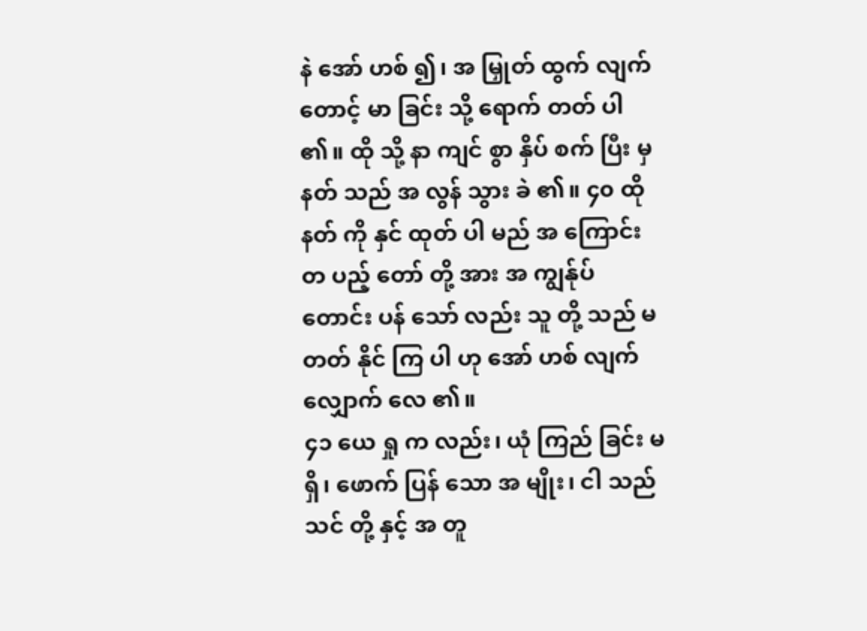နဲ အော် ဟစ် ၍၊ အ မြှုတ် ထွက် လျက် တောင့် မာ ခြင်း သို့ ရောက် တတ် ပါ ၏။ ထို သို့ နာ ကျင် စွာ နှိပ် စက် ပြီး မှ နတ် သည် အ လွန် သွား ခဲ ၏။ ၄၀ ထို နတ် ကို နှင် ထုတ် ပါ မည် အ ကြောင်း တ ပည့် တော် တို့ အား အ ကျွန်ုပ် တောင်း ပန် သော် လည်း သူ တို့ သည် မ တတ် နိုင် ကြ ပါ ဟု အော် ဟစ် လျက် လျှောက် လေ ၏။
၄၁ ယေ ရှု က လည်း၊ ယုံ ကြည် ခြင်း မ ရှိ၊ ဖောက် ပြန် သော အ မျိုး၊ ငါ သည် သင် တို့ နှင့် အ တူ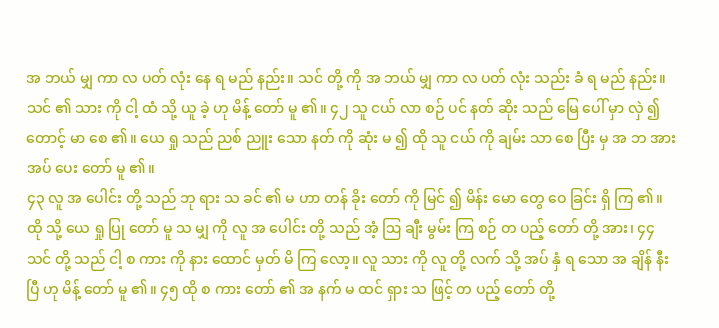အ ဘယ် မျှ ကာ လ ပတ် လုံး နေ ရ မည် နည်း။ သင် တို့ ကို အ ဘယ် မျှ ကာ လ ပတ် လုံး သည်း ခံ ရ မည် နည်း။ သင် ၏ သား ကို ငါ့ ထံ သို့ ယူ ခဲ့ ဟု မိန့် တော် မူ ၏။ ၄၂ သူ ငယ် လာ စဉ် ပင် နတ် ဆိုး သည် မြေ ပေါ် မှာ လှဲ ၍ တောင့် မာ စေ ၏။ ယေ ရှု သည် ညစ် ညူး သော နတ် ကို ဆုံး မ ၍ ထို သူ ငယ် ကို ချမ်း သာ စေ ပြီး မှ အ ဘ အား အပ် ပေး တော် မူ ၏။
၄၃ လူ အ ပေါင်း တို့ သည် ဘု ရား သ ခင် ၏ မ ဟာ တန် ခိုး တော် ကို မြင် ၍ မိန်း မော တွေ ဝေ ခြင်း ရှိ ကြ ၏။ ထို သို့ ယေ ရှု ပြု တော် မူ သ မျှ ကို လူ အ ပေါင်း တို့ သည် အံ့ ဩ ချီး မွမ်း ကြ စဉ် တ ပည့် တော် တို့ အား၊ ၄၄ သင် တို့ သည် ငါ့ စ ကား ကို နား ထောင် မှတ် မိ ကြ လော့။ လူ သား ကို လူ တို့ လက် သို့ အပ် နှံ ရ သော အ ချိန် နီး ပြီ ဟု မိန့် တော် မူ ၏။ ၄၅ ထို စ ကား တော် ၏ အ နက် မ ထင် ရှား သ ဖြင့် တ ပည့် တော် တို့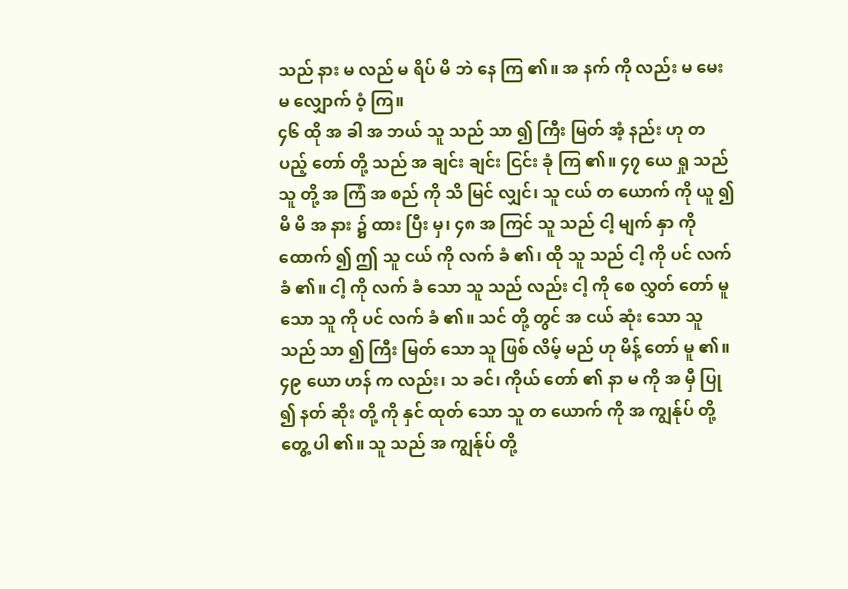သည် နား မ လည် မ ရိပ် မိ ဘဲ နေ ကြ ၏။ အ နက် ကို လည်း မ မေး မ လျှောက် ဝံ့ ကြ။
၄၆ ထို အ ခါ အ ဘယ် သူ သည် သာ ၍ ကြီး မြတ် အံ့ နည်း ဟု တ ပည့် တော် တို့ သည် အ ချင်း ချင်း ငြင်း ခုံ ကြ ၏။ ၄၇ ယေ ရှု သည် သူ တို့ အ ကြံ အ စည် ကို သိ မြင် လျှင်၊ သူ ငယ် တ ယောက် ကို ယူ ၍ မိ မိ အ နား ၌ ထား ပြီး မှ၊ ၄၈ အ ကြင် သူ သည် ငါ့ မျက် နှာ ကို ထောက် ၍ ဤ သူ ငယ် ကို လက် ခံ ၏၊ ထို သူ သည် ငါ့ ကို ပင် လက် ခံ ၏။ ငါ့ ကို လက် ခံ သော သူ သည် လည်း ငါ့ ကို စေ လွှတ် တော် မူ သော သူ ကို ပင် လက် ခံ ၏။ သင် တို့ တွင် အ ငယ် ဆုံး သော သူ သည် သာ ၍ ကြီး မြတ် သော သူ ဖြစ် လိမ့် မည် ဟု မိန့် တော် မူ ၏။
၄၉ ယော ဟန် က လည်း၊ သ ခင်၊ ကိုယ် တော် ၏ နာ မ ကို အ မှီ ပြု ၍ နတ် ဆိုး တို့ ကို နှင် ထုတ် သော သူ တ ယောက် ကို အ ကျွန်ုပ် တို့ တွေ့ ပါ ၏။ သူ သည် အ ကျွန်ုပ် တို့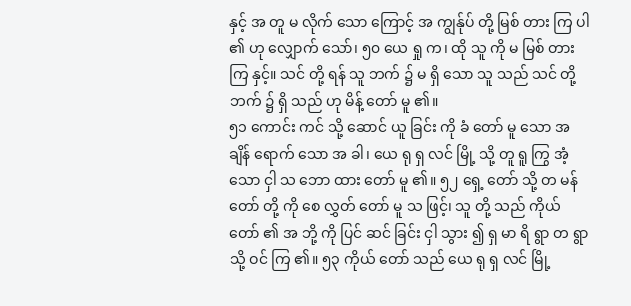နှင့် အ တူ မ လိုက် သော ကြောင့် အ ကျွန်ုပ် တို့ မြစ် တား ကြ ပါ ၏ ဟု လျှောက် သော်၊ ၅၀ ယေ ရှု က၊ ထို သူ ကို မ မြစ် တား ကြ နှင့်။ သင် တို့ ရန် သူ ဘက် ၌ မ ရှိ သော သူ သည် သင် တို့ ဘက် ၌ ရှိ သည် ဟု မိန့် တော် မူ ၏။
၅၁ ကောင်း ကင် သို့ ဆောင် ယူ ခြင်း ကို ခံ တော် မူ သော အ ချိန် ရောက် သော အ ခါ၊ ယေ ရု ရှ လင် မြို့ သို့ တူ ရူ ကြွ အံ့ သော ငှါ သ ဘော ထား တော် မူ ၏။ ၅၂ ရှေ့ တော် သို့ တ မန် တော် တို့ ကို စေ လွှတ် တော် မူ သ ဖြင့်၊ သူ တို့ သည် ကိုယ် တော် ၏ အ ဘို့ ကို ပြင် ဆင် ခြင်း ငှါ သွား ၍ ရှ မာ ရိ ရွာ တ ရွာ သို့ ဝင် ကြ ၏။ ၅၃ ကိုယ် တော် သည် ယေ ရု ရှ လင် မြို့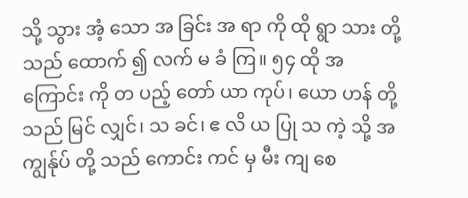သို့ သွား အံ့ သော အ ခြင်း အ ရာ ကို ထို ရွာ သား တို့ သည် ထောက် ၍ လက် မ ခံ ကြ။ ၅၄ ထို အ ကြောင်း ကို တ ပည့် တော် ယာ ကုပ်၊ ယော ဟန် တို့ သည် မြင် လျှင်၊ သ ခင်၊ ဧ လိ ယ ပြု သ ကဲ့ သို့ အ ကျွန်ုပ် တို့ သည် ကောင်း ကင် မှ မီး ကျ စေ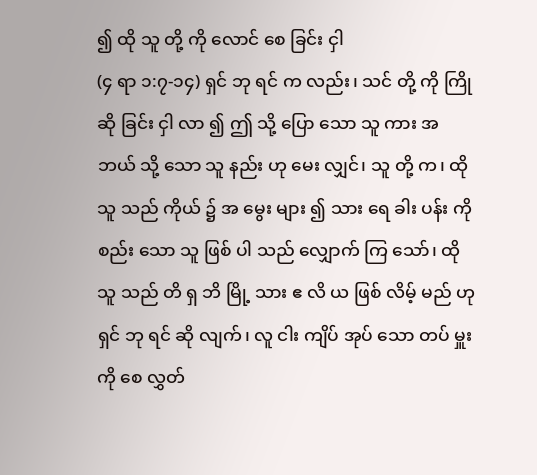၍ ထို သူ တို့ ကို လောင် စေ ခြင်း ငှါ
(၄ ရာ ၁:၇-၁၄) ရှင် ဘု ရင် က လည်း၊ သင် တို့ ကို ကြို ဆို ခြင်း ငှါ လာ ၍ ဤ သို့ ပြော သော သူ ကား အ ဘယ် သို့ သော သူ နည်း ဟု မေး လျှင်၊ သူ တို့ က၊ ထို သူ သည် ကိုယ် ၌ အ မွေး များ ၍ သား ရေ ခါး ပန်း ကို စည်း သော သူ ဖြစ် ပါ သည် လျှောက် ကြ သော်၊ ထို သူ သည် တိ ရှ ဘိ မြို့ သား ဧ လိ ယ ဖြစ် လိမ့် မည် ဟု ရှင် ဘု ရင် ဆို လျက်၊ လူ ငါး ကျိပ် အုပ် သော တပ် မှူး ကို စေ လွှတ်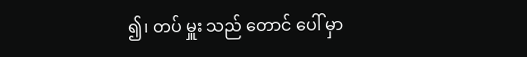၍၊ တပ် မှူး သည် တောင် ပေါ် မှာ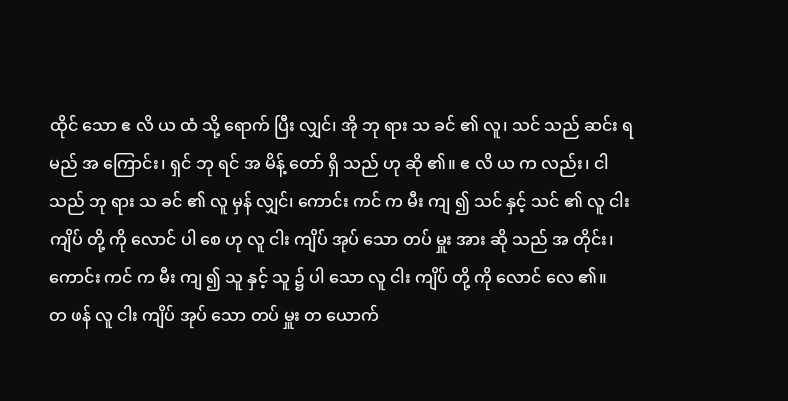ထိုင် သော ဧ လိ ယ ထံ သို့ ရောက် ပြီး လျှင်၊ အို ဘု ရား သ ခင် ၏ လူ၊ သင် သည် ဆင်း ရ မည် အ ကြောင်း၊ ရှင် ဘု ရင် အ မိန့် တော် ရှိ သည် ဟု ဆို ၏။ ဧ လိ ယ က လည်း၊ ငါ သည် ဘု ရား သ ခင် ၏ လူ မှန် လျှင်၊ ကောင်း ကင် က မီး ကျ ၍ သင် နှင့် သင် ၏ လူ ငါး ကျိပ် တို့ ကို လောင် ပါ စေ ဟု လူ ငါး ကျိပ် အုပ် သော တပ် မှူး အား ဆို သည် အ တိုင်း၊ ကောင်း ကင် က မီး ကျ ၍ သူ နှင့် သူ ၌ ပါ သော လူ ငါး ကျိပ် တို့ ကို လောင် လေ ၏။
တ ဖန် လူ ငါး ကျိပ် အုပ် သော တပ် မှူး တ ယောက်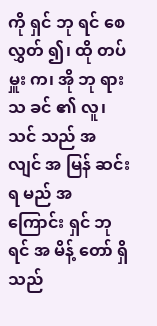ကို ရှင် ဘု ရင် စေ လွှတ် ၍၊ ထို တပ် မှူး က၊ အို ဘု ရား သ ခင် ၏ လူ၊ သင် သည် အ လျင် အ မြန် ဆင်း ရ မည် အ ကြောင်း ရှင် ဘု ရင် အ မိန့် တော် ရှိ သည်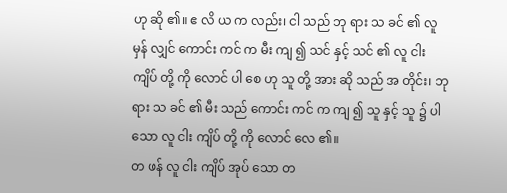ဟု ဆို ၏။ ဧ လိ ယ က လည်း၊ ငါ သည် ဘု ရား သ ခင် ၏ လူ မှန် လျှင် ကောင်း ကင် က မီး ကျ ၍ သင် နှင့် သင် ၏ လူ ငါး ကျိပ် တို့ ကို လောင် ပါ စေ ဟု သူ တို့ အား ဆို သည် အ တိုင်း၊ ဘု ရား သ ခင် ၏ မီး သည် ကောင်း ကင် က ကျ ၍ သူ နှင့် သူ ၌ ပါ သော လူ ငါး ကျိပ် တို့ ကို လောင် လေ ၏။
တ ဖန် လူ ငါး ကျိပ် အုပ် သော တ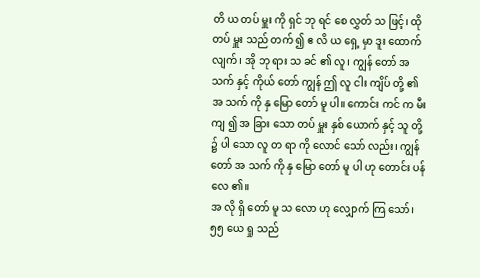တိ ယ တပ် မှူး ကို ရှင် ဘု ရင် စေ လွှတ် သ ဖြင့်၊ ထို တပ် မှူး သည် တက် ၍ ဧ လိ ယ ရှေ့ မှာ ဒူး ထောက် လျက်၊ အို ဘု ရား သ ခင် ၏ လူ၊ ကျွန် တော် အ သက် နှင့် ကိုယ် တော် ကျွန် ဤ လူ ငါး ကျိပ် တို့ ၏ အ သက် ကို နှ မြော တော် မူ ပါ။ ကောင်း ကင် က မီး ကျ ၍ အ ခြား သော တပ် မှူး နှစ် ယောက် နှင့် သူ တို့ ၌ ပါ သော လူ တ ရာ ကို လောင် သော် လည်း၊ ကျွန် တော် အ သက် ကို နှ မြော တော် မူ ပါ ဟု တောင်း ပန် လေ ၏။
အ လို ရှိ တော် မူ သ လော ဟု လျှောက် ကြ သော်၊ ၅၅ ယေ ရှု သည်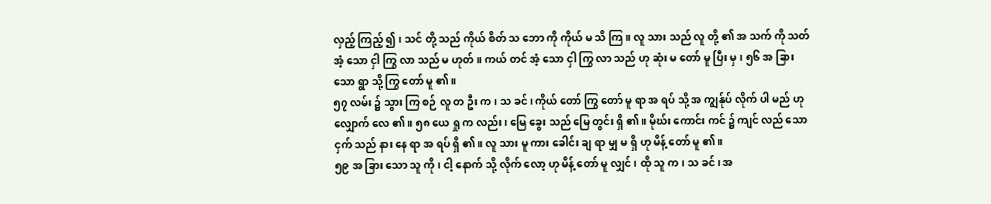လှည့် ကြည့် ၍၊ သင် တို့ သည် ကိုယ် စိတ် သ ဘော ကို ကိုယ် မ သိ ကြ။ လူ သား သည် လူ တို့ ၏ အ သက် ကို သတ် အံ့ သော ငှါ ကြွ လာ သည် မ ဟုတ်။ ကယ် တင် အံ့ သော ငှါ ကြွ လာ သည် ဟု ဆုံး မ တော် မူ ပြီး မှ၊ ၅၆ အ ခြား သော ရွာ သို့ ကြွ တော် မူ ၏။
၅၇ လမ်း ၌ သွား ကြ စဉ် လူ တ ဦး က၊ သ ခင်၊ ကိုယ် တော် ကြွ တော် မူ ရာ အ ရပ် သို့ အ ကျွန်ုပ် လိုက် ပါ မည် ဟု လျှောက် လေ ၏။ ၅၈ ယေ ရှု က လည်း၊ မြေ ခွေး သည် မြေ တွင်း ရှိ ၏။ မိုဃ်း ကောင်း ကင် ၌ ကျင် လည် သော ငှက် သည် နား နေ ရာ အ ရပ် ရှိ ၏။ လူ သား မူ ကား ခေါင်း ချ ရာ မျှ မ ရှိ ဟု မိန့် တော် မူ ၏။
၅၉ အ ခြား သော သူ ကို၊ ငါ့ နောက် သို့ လိုက် လော့ ဟု မိန့် တော် မူ လျှင်၊ ထို သူ က၊ သ ခင်၊ အ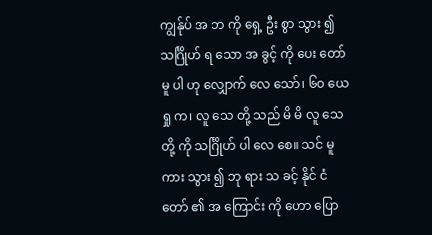ကျွန်ုပ် အ ဘ ကို ရှေ့ ဦး စွာ သွား ၍ သင်္ဂြိုဟ် ရ သော အ ခွင့် ကို ပေး တော် မူ ပါ ဟု လျှောက် လေ သော်၊ ၆၀ ယေ ရှု က၊ လူ သေ တို့ သည် မိ မိ လူ သေ တို့ ကို သင်္ဂြိုဟ် ပါ လေ စေ။ သင် မူ ကား သွား ၍ ဘု ရား သ ခင့် နိုင် ငံ တော် ၏ အ ကြောင်း ကို ဟော ပြော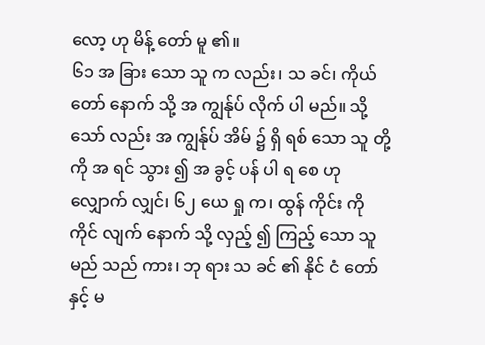လော့ ဟု မိန့် တော် မူ ၏။
၆၁ အ ခြား သော သူ က လည်း၊ သ ခင်၊ ကိုယ် တော် နောက် သို့ အ ကျွန်ုပ် လိုက် ပါ မည်။ သို့ သော် လည်း အ ကျွန်ုပ် အိမ် ၌ ရှိ ရစ် သော သူ တို့ ကို အ ရင် သွား ၍ အ ခွင့် ပန် ပါ ရ စေ ဟု လျှောက် လျှင်၊ ၆၂ ယေ ရှု က၊ ထွန် ကိုင်း ကို ကိုင် လျက် နောက် သို့ လှည့် ၍ ကြည့် သော သူ မည် သည် ကား၊ ဘု ရား သ ခင် ၏ နိုင် ငံ တော် နှင့် မ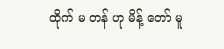ထိုက် မ တန် ဟု မိန့် တော် မူ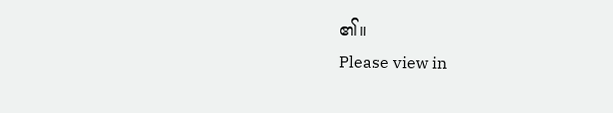၏။
Please view in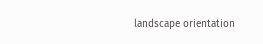landscape orientation